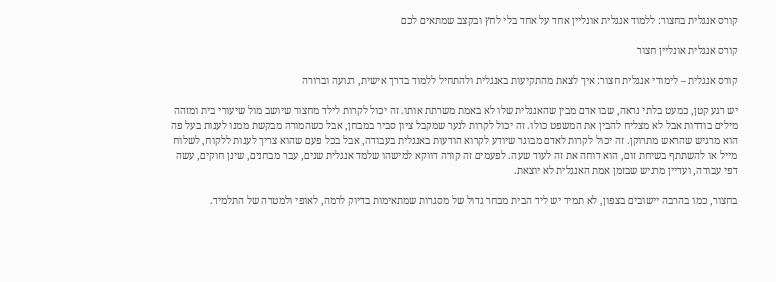קורס אנגלית בחצור: ללמוד אנגלית אונליין אחד על אחד בלי לחץ ובקצב שמתאים לכם

קורס אנגלית אונליין חצור

קורס אנגלית – לימודי אנגלית חצור: איך לצאת מהתקיעות באנגלית ולהתחיל ללמוד בדרך אישית, רגועה וברורה

יש רגע קטן, כמעט בלתי נראה, שבו אדם מבין שהאנגלית שלו לא באמת משרתת אותו. זה יכול לקרות לילד מחצור שיושב מול שיעורי בית ומזהה מילים בודדות אבל לא מצליח להבין את המשפט כולו. זה יכול לקרות לנער שמקבל ציון סביר במבחן, אבל כשהמורה מבקשת ממנו לענות בעל פה הוא מרגיש שהראש מתרוקן. זה יכול לקרות לאדם מבוגר שיודע לקרוא הודעות באנגלית בעבודה, אבל בכל פעם שהוא צריך לענות ללקוח, לשלוח מייל או להשתתף בשיחת זום, הוא דוחה את זה לעוד שעה. לפעמים זה קורה דווקא למישהו שלמד אנגלית שנים, עבר מבחנים, שינן חוקים, עשה דפי עבודה, ועדיין מרגיש שבזמן אמת האנגלית לא יוצאת.

בחצור, כמו בהרבה יישובים בצפון, לא תמיד יש ליד הבית מבחר גדול של מסגרות שמתאימות בדיוק לרמה, לאופי ולמטרה של התלמיד.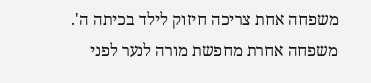משפחה אחת צריכה חיזוק לילד בכיתה ה'. משפחה אחרת מחפשת מורה לנער לפני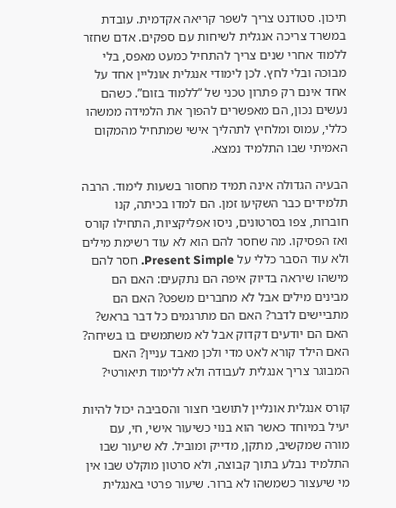תיכון. סטודנט צריך לשפר קריאה אקדמית. עובדת במשרד צריכה אנגלית לשיחות עם ספקים. אדם שחזר ללמוד אחרי שנים צריך להתחיל כמעט מאפס, בלי מבוכה ובלי לחץ. לכן לימודי אנגלית אונליין אחד על אחד אינם רק פתרון טכני של “ללמוד בזום”. כשהם נעשים נכון, הם מאפשרים להפוך את הלמידה ממשהו כללי, עמוס ומלחיץ לתהליך אישי שמתחיל מהמקום האמיתי שבו התלמיד נמצא.

הבעיה הגדולה אינה תמיד מחסור בשעות לימוד. הרבה תלמידים כבר השקיעו זמן. הם למדו בכיתה, קנו חוברות, צפו בסרטונים, ניסו אפליקציות, התחילו קורס ואז הפסיקו. מה שחסר להם הוא לא עוד רשימת מילים ולא עוד הסבר כללי על Present Simple. חסר להם מישהו שיראה בדיוק איפה הם נתקעים: האם הם מבינים מילים אבל לא מחברים משפט? האם הם מתביישים לדבר? האם הם מתרגמים כל דבר בראש? האם הם יודעים דקדוק אבל לא משתמשים בו בשיחה? האם הילד קורא לאט מדי ולכן מאבד עניין? האם המבוגר צריך אנגלית לעבודה ולא ללימוד תיאורטי?

קורס אנגלית אונליין לתושבי חצור והסביבה יכול להיות יעיל במיוחד כאשר הוא בנוי כשיעור אישי, חי, עם מורה שמקשיב, מתקן, מדייק ומוביל. לא שיעור שבו התלמיד נבלע בתוך קבוצה, ולא סרטון מוקלט שבו אין מי שיעצור כשמשהו לא ברור. שיעור פרטי באנגלית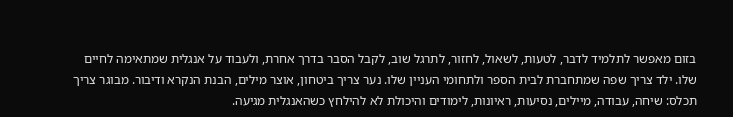בזום מאפשר לתלמיד לדבר, לטעות, לשאול, לחזור, לתרגל שוב, לקבל הסבר בדרך אחרת, ולעבוד על אנגלית שמתאימה לחיים שלו. ילד צריך שפה שמתחברת לבית הספר ולתחומי העניין שלו. נער צריך ביטחון, אוצר מילים, הבנת הנקרא ודיבור. מבוגר צריך תכלס: שיחה, עבודה, מיילים, נסיעות, ראיונות, לימודים והיכולת לא להילחץ כשהאנגלית מגיעה.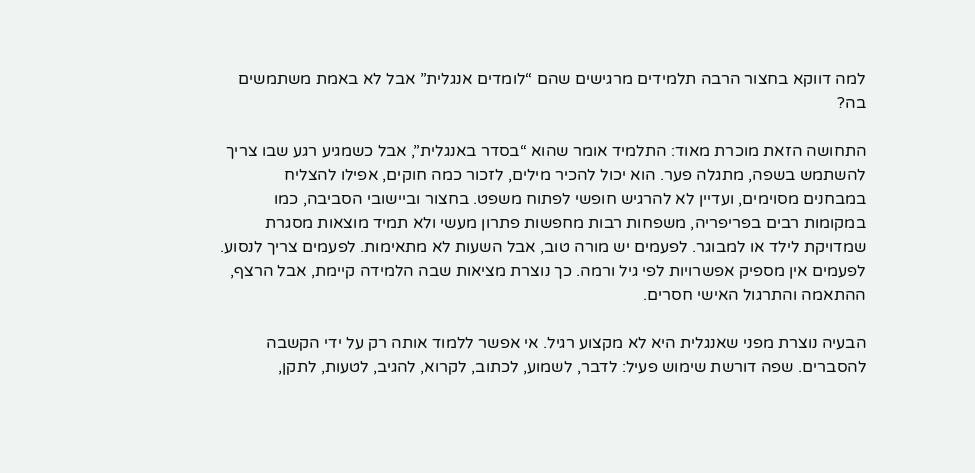למה דווקא בחצור הרבה תלמידים מרגישים שהם “לומדים אנגלית” אבל לא באמת משתמשים בה?

התחושה הזאת מוכרת מאוד: התלמיד אומר שהוא “בסדר באנגלית”, אבל כשמגיע רגע שבו צריך להשתמש בשפה, מתגלה פער. הוא יכול להכיר מילים, לזכור כמה חוקים, אפילו להצליח במבחנים מסוימים, ועדיין לא להרגיש חופשי לפתוח משפט. בחצור וביישובי הסביבה, כמו במקומות רבים בפריפריה, משפחות רבות מחפשות פתרון מעשי ולא תמיד מוצאות מסגרת שמדויקת לילד או למבוגר. לפעמים יש מורה טוב, אבל השעות לא מתאימות. לפעמים צריך לנסוע. לפעמים אין מספיק אפשרויות לפי גיל ורמה. כך נוצרת מציאות שבה הלמידה קיימת, אבל הרצף, ההתאמה והתרגול האישי חסרים.

הבעיה נוצרת מפני שאנגלית היא לא מקצוע רגיל. אי אפשר ללמוד אותה רק על ידי הקשבה להסברים. שפה דורשת שימוש פעיל: לדבר, לשמוע, לכתוב, לקרוא, להגיב, לטעות, לתקן,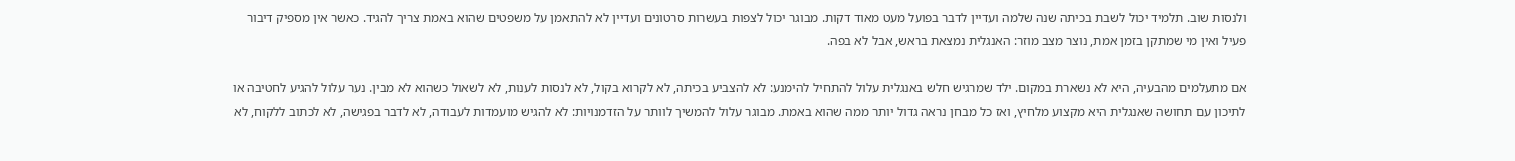ולנסות שוב. תלמיד יכול לשבת בכיתה שנה שלמה ועדיין לדבר בפועל מעט מאוד דקות. מבוגר יכול לצפות בעשרות סרטונים ועדיין לא להתאמן על משפטים שהוא באמת צריך להגיד. כאשר אין מספיק דיבור פעיל ואין מי שמתקן בזמן אמת, נוצר מצב מוזר: האנגלית נמצאת בראש, אבל לא בפה.

אם מתעלמים מהבעיה, היא לא נשארת במקום. ילד שמרגיש חלש באנגלית עלול להתחיל להימנע: לא להצביע בכיתה, לא לקרוא בקול, לא לנסות לענות, לא לשאול כשהוא לא מבין. נער עלול להגיע לחטיבה או לתיכון עם תחושה שאנגלית היא מקצוע מלחיץ, ואז כל מבחן נראה גדול יותר ממה שהוא באמת. מבוגר עלול להמשיך לוותר על הזדמנויות: לא להגיש מועמדות לעבודה, לא לדבר בפגישה, לא לכתוב ללקוח, לא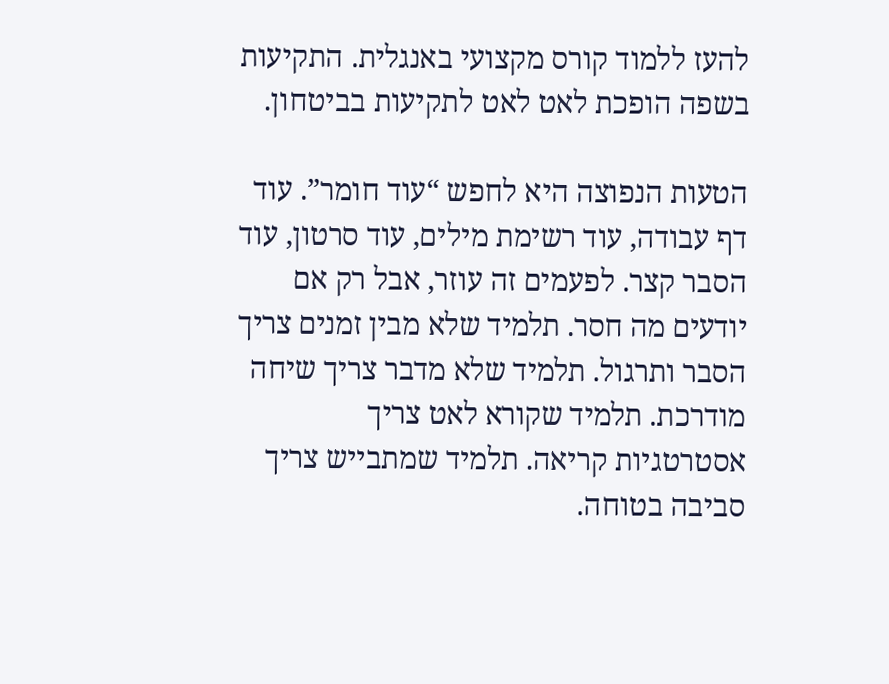להעז ללמוד קורס מקצועי באנגלית. התקיעות בשפה הופכת לאט לאט לתקיעות בביטחון.

הטעות הנפוצה היא לחפש “עוד חומר”. עוד דף עבודה, עוד רשימת מילים, עוד סרטון, עוד הסבר קצר. לפעמים זה עוזר, אבל רק אם יודעים מה חסר. תלמיד שלא מבין זמנים צריך הסבר ותרגול. תלמיד שלא מדבר צריך שיחה מודרכת. תלמיד שקורא לאט צריך אסטרטגיות קריאה. תלמיד שמתבייש צריך סביבה בטוחה.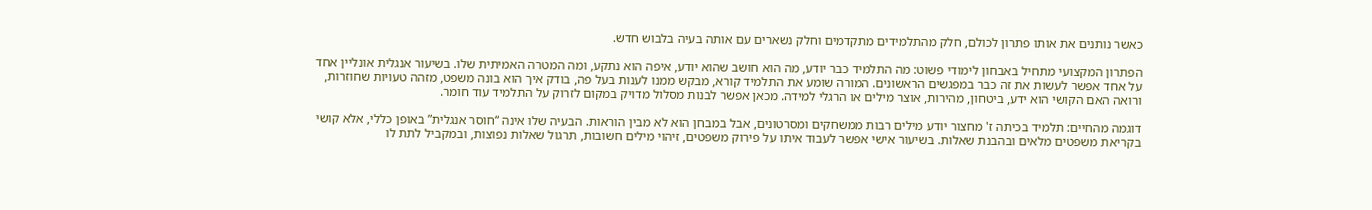כאשר נותנים את אותו פתרון לכולם, חלק מהתלמידים מתקדמים וחלק נשארים עם אותה בעיה בלבוש חדש.

הפתרון המקצועי מתחיל באבחון לימודי פשוט: מה התלמיד כבר יודע, מה הוא חושב שהוא יודע, איפה הוא נתקע, ומה המטרה האמיתית שלו. בשיעור אנגלית אונליין אחד על אחד אפשר לעשות את זה כבר במפגשים הראשונים. המורה שומע את התלמיד קורא, מבקש ממנו לענות בעל פה, בודק איך הוא בונה משפט, מזהה טעויות שחוזרות, ורואה האם הקושי הוא ידע, ביטחון, מהירות, אוצר מילים או הרגלי למידה. מכאן אפשר לבנות מסלול מדויק במקום לזרוק על התלמיד עוד חומר.

דוגמה מהחיים: תלמיד בכיתה ז' מחצור יודע מילים רבות ממשחקים ומסרטונים, אבל במבחן הוא לא מבין הוראות. הבעיה שלו אינה “חוסר אנגלית” באופן כללי, אלא קושי בקריאת משפטים מלאים ובהבנת שאלות. בשיעור אישי אפשר לעבוד איתו על פירוק משפטים, זיהוי מילים חשובות, תרגול שאלות נפוצות, ובמקביל לתת לו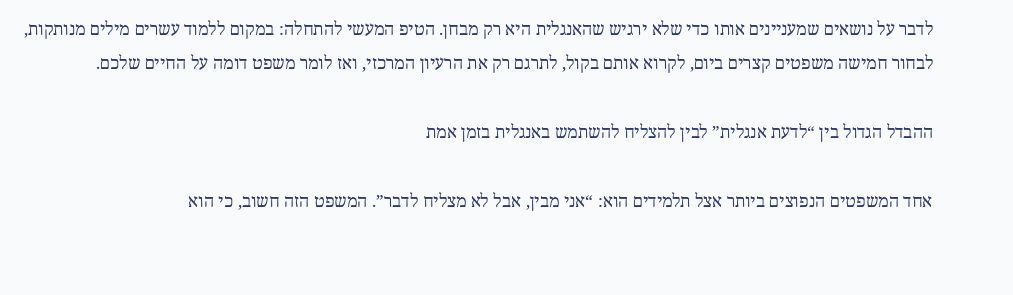לדבר על נושאים שמעניינים אותו כדי שלא ירגיש שהאנגלית היא רק מבחן. הטיפ המעשי להתחלה: במקום ללמוד עשרים מילים מנותקות, לבחור חמישה משפטים קצרים ביום, לקרוא אותם בקול, לתרגם רק את הרעיון המרכזי, ואז לומר משפט דומה על החיים שלכם.

ההבדל הגדול בין “לדעת אנגלית” לבין להצליח להשתמש באנגלית בזמן אמת

אחד המשפטים הנפוצים ביותר אצל תלמידים הוא: “אני מבין, אבל לא מצליח לדבר”. המשפט הזה חשוב, כי הוא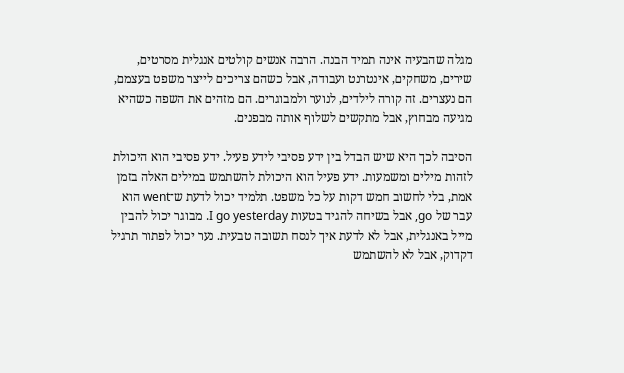מגלה שהבעיה אינה תמיד הבנה. הרבה אנשים קולטים אנגלית מסרטים, שירים, משחקים, אינטרנט ועבודה, אבל כשהם צריכים לייצר משפט בעצמם, הם נעצרים. זה קורה לילדים, לנוער ולמבוגרים. הם מזהים את השפה כשהיא מגיעה מבחוץ, אבל מתקשים לשלוף אותה מבפנים.

הסיבה לכך היא שיש הבדל בין ידע פסיבי לידע פעיל. ידע פסיבי הוא היכולת לזהות מילים ומשמעות. ידע פעיל הוא היכולת להשתמש במילים האלה בזמן אמת, בלי לחשוב חמש דקות על כל משפט. תלמיד יכול לדעת ש־went הוא עבר של go, אבל בשיחה להגיד בטעות I go yesterday. מבוגר יכול להבין מייל באנגלית, אבל לא לדעת איך לנסח תשובה טבעית. נער יכול לפתור תרגיל דקדוק, אבל לא להשתמש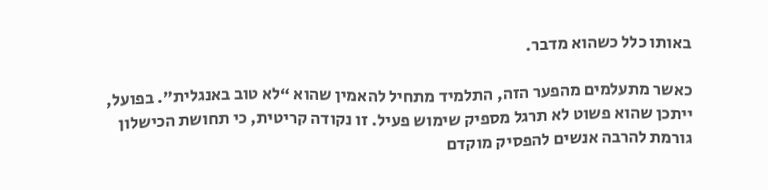באותו כלל כשהוא מדבר.

כאשר מתעלמים מהפער הזה, התלמיד מתחיל להאמין שהוא “לא טוב באנגלית”. בפועל, ייתכן שהוא פשוט לא תרגל מספיק שימוש פעיל. זו נקודה קריטית, כי תחושת הכישלון גורמת להרבה אנשים להפסיק מוקדם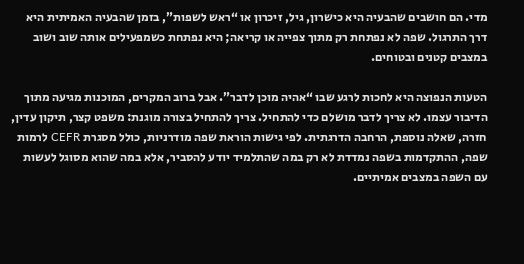מדי. הם חושבים שהבעיה היא כישרון, גיל, זיכרון או “ראש לשפות”, בזמן שהבעיה האמיתית היא דרך התרגול. שפה לא נפתחת רק מתוך צפייה או קריאה; היא נפתחת כשמפעילים אותה שוב ושוב במצבים קטנים ובטוחים.

הטעות הנפוצה היא לחכות לרגע שבו “אהיה מוכן לדבר”. אבל ברוב המקרים, המוכנות מגיעה מתוך הדיבור עצמו. לא צריך לדבר מושלם כדי להתחיל. צריך להתחיל בצורה מוגנת: משפט קצר, תיקון עדין, חזרה, שאלה נוספת, הרחבה הדרגתית. לפי גישות הוראת שפה מודרניות, כולל מסגרת CEFR לרמות שפה, ההתקדמות בשפה נמדדת לא רק במה שהתלמיד יודע להסביר, אלא במה שהוא מסוגל לעשות עם השפה במצבים אמיתיים.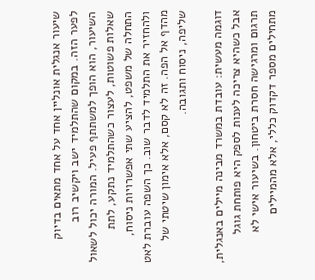שיעור אנגלית אונליין אחד על אחד מתאים בדיוק לפער הזה. במקום שהתלמיד ישב ויקשיב רוב השיעור, הוא הופך למשתתף פעיל. המורה יכול לשאול שאלות פשוטות, לעצור כשהתלמיד נתקע, לתת התחלה של משפט, להציע שתי אפשרויות ניסוח, ולהחזיר את התלמיד לדבר שוב. כך השפה עוברת לאט מהדף אל הפה. זה לא קסם, אלא אימון שיטתי של שליפה, ניסוח ותגובה.

דוגמה מעשית: עובדת במשרד מבינה מיילים באנגלית, אבל כשהיא צריכה לענות לספק היא פותחת גוגל תרגום ומרגישה חסרת ביטחון. בשיעור אישי לא מתחילים מספר דקדוק כללי, אלא מהמיילים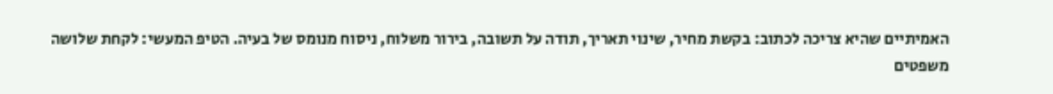האמיתיים שהיא צריכה לכתוב: בקשת מחיר, שינוי תאריך, תודה על תשובה, בירור משלוח, ניסוח מנומס של בעיה. הטיפ המעשי: לקחת שלושה משפטים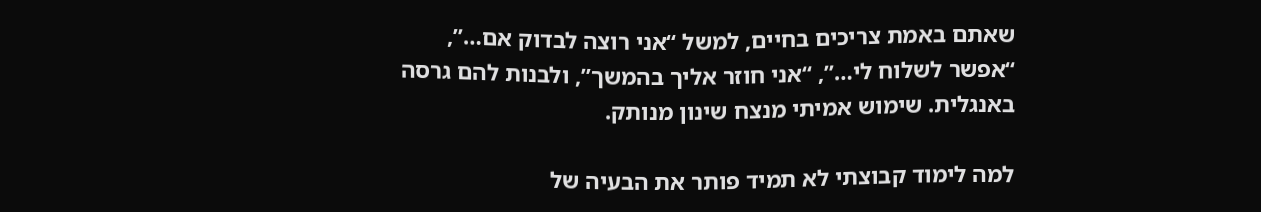שאתם באמת צריכים בחיים, למשל “אני רוצה לבדוק אם…”, “אפשר לשלוח לי…”, “אני חוזר אליך בהמשך”, ולבנות להם גרסה באנגלית. שימוש אמיתי מנצח שינון מנותק.

למה לימוד קבוצתי לא תמיד פותר את הבעיה של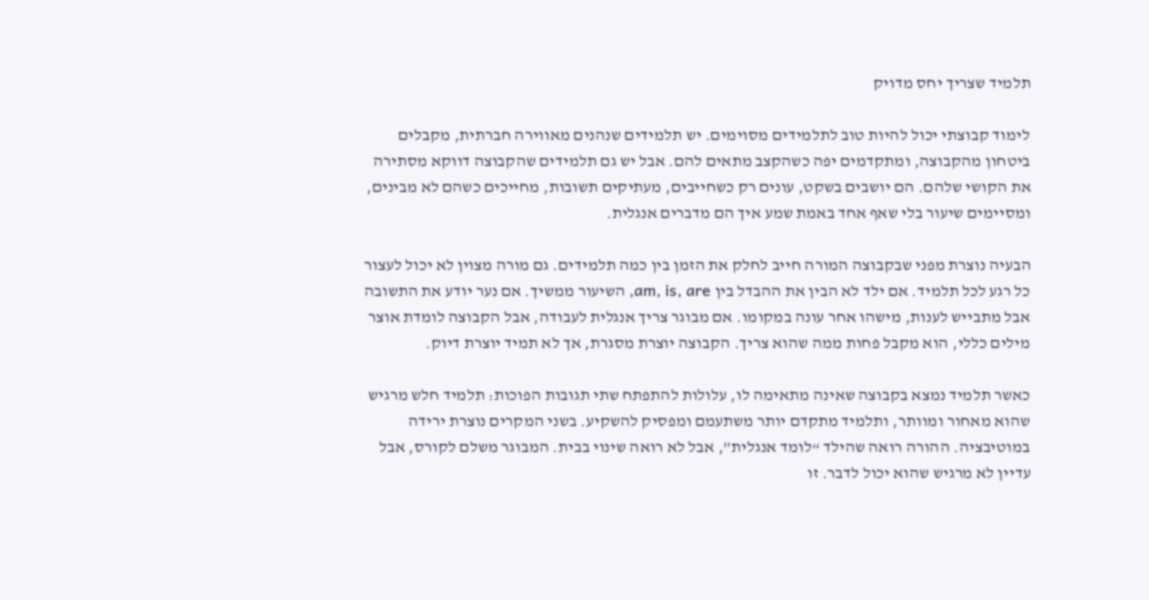תלמיד שצריך יחס מדויק

לימוד קבוצתי יכול להיות טוב לתלמידים מסוימים. יש תלמידים שנהנים מאווירה חברתית, מקבלים ביטחון מהקבוצה, ומתקדמים יפה כשהקצב מתאים להם. אבל יש גם תלמידים שהקבוצה דווקא מסתירה את הקושי שלהם. הם יושבים בשקט, עונים רק כשחייבים, מעתיקים תשובות, מחייכים כשהם לא מבינים, ומסיימים שיעור בלי שאף אחד באמת שמע איך הם מדברים אנגלית.

הבעיה נוצרת מפני שבקבוצה המורה חייב לחלק את הזמן בין כמה תלמידים. גם מורה מצוין לא יכול לעצור כל רגע לכל תלמיד. אם ילד לא הבין את ההבדל בין am, is, are, השיעור ממשיך. אם נער יודע את התשובה אבל מתבייש לענות, מישהו אחר עונה במקומו. אם מבוגר צריך אנגלית לעבודה, אבל הקבוצה לומדת אוצר מילים כללי, הוא מקבל פחות ממה שהוא צריך. הקבוצה יוצרת מסגרת, אך לא תמיד יוצרת דיוק.

כאשר תלמיד נמצא בקבוצה שאינה מתאימה לו, עלולות להתפתח שתי תגובות הפוכות: תלמיד חלש מרגיש שהוא מאחור ומוותר, ותלמיד מתקדם יותר משתעמם ומפסיק להשקיע. בשני המקרים נוצרת ירידה במוטיבציה. ההורה רואה שהילד “לומד אנגלית”, אבל לא רואה שינוי בבית. המבוגר משלם לקורס, אבל עדיין לא מרגיש שהוא יכול לדבר. זו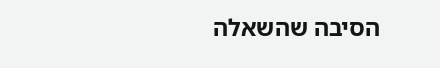הסיבה שהשאלה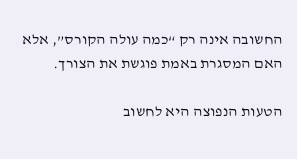החשובה אינה רק “כמה עולה הקורס”, אלא האם המסגרת באמת פוגשת את הצורך.

הטעות הנפוצה היא לחשוב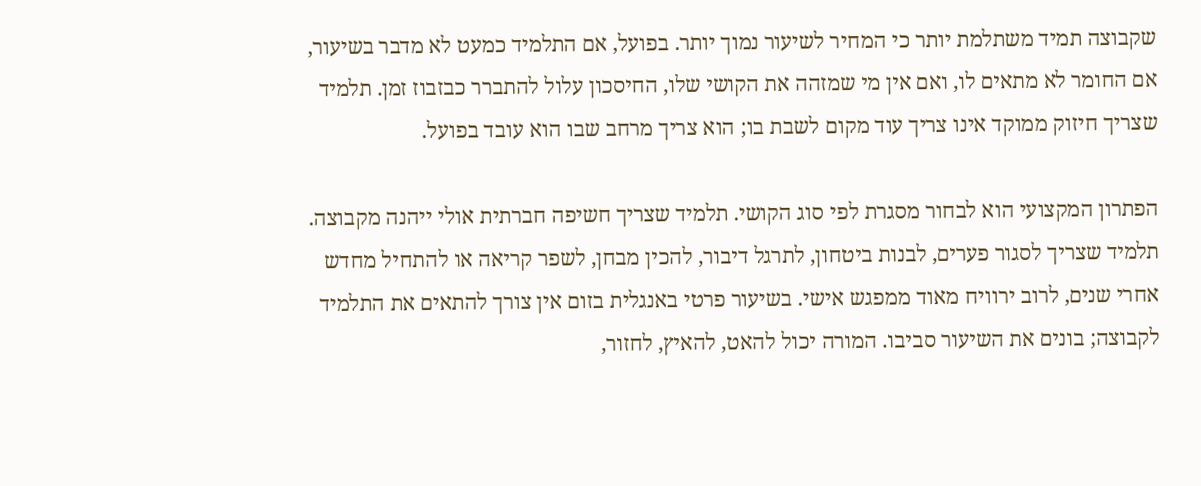שקבוצה תמיד משתלמת יותר כי המחיר לשיעור נמוך יותר. בפועל, אם התלמיד כמעט לא מדבר בשיעור, אם החומר לא מתאים לו, ואם אין מי שמזהה את הקושי שלו, החיסכון עלול להתברר כבזבוז זמן. תלמיד שצריך חיזוק ממוקד אינו צריך עוד מקום לשבת בו; הוא צריך מרחב שבו הוא עובד בפועל.

הפתרון המקצועי הוא לבחור מסגרת לפי סוג הקושי. תלמיד שצריך חשיפה חברתית אולי ייהנה מקבוצה. תלמיד שצריך לסגור פערים, לבנות ביטחון, לתרגל דיבור, להכין מבחן, לשפר קריאה או להתחיל מחדש אחרי שנים, לרוב ירוויח מאוד ממפגש אישי. בשיעור פרטי באנגלית בזום אין צורך להתאים את התלמיד לקבוצה; בונים את השיעור סביבו. המורה יכול להאט, להאיץ, לחזור,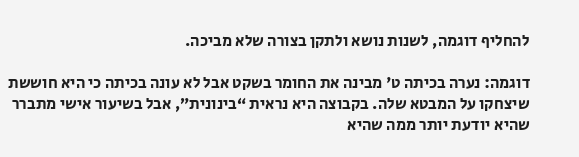להחליף דוגמה, לשנות נושא ולתקן בצורה שלא מביכה.

דוגמה: נערה בכיתה ט' מבינה את החומר בשקט אבל לא עונה בכיתה כי היא חוששת שיצחקו על המבטא שלה. בקבוצה היא נראית “בינונית”, אבל בשיעור אישי מתברר שהיא יודעת יותר ממה שהיא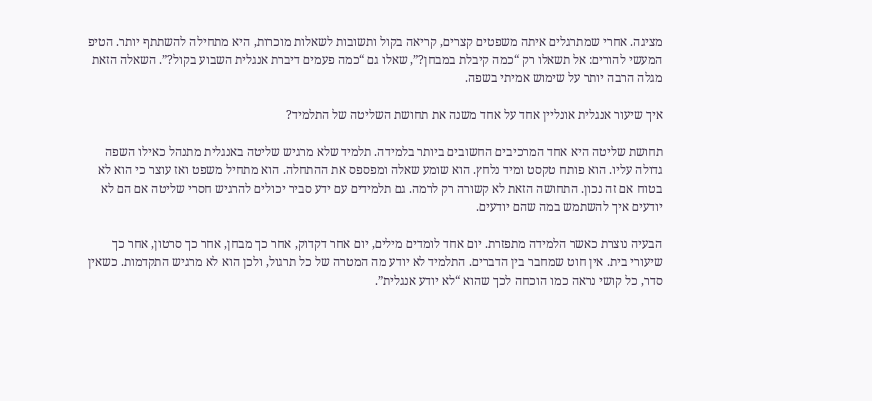מציגה. אחרי שמתרגלים איתה משפטים קצרים, קריאה בקול ותשובות לשאלות מוכרות, היא מתחילה להשתתף יותר. הטיפ המעשי להורים: אל תשאלו רק “כמה קיבלת במבחן?”, שאלו גם “כמה פעמים דיברת אנגלית השבוע בקול?”. השאלה הזאת מגלה הרבה יותר על שימוש אמיתי בשפה.

איך שיעור אנגלית אונליין אחד על אחד משנה את תחושת השליטה של התלמיד?

תחושת שליטה היא אחד המרכיבים החשובים ביותר בלמידה. תלמיד שלא מרגיש שליטה באנגלית מתנהל כאילו השפה גדולה עליו. הוא פותח טקסט ומיד נלחץ. הוא שומע שאלה ומפספס את ההתחלה. הוא מתחיל משפט ואז עוצר כי הוא לא בטוח אם זה נכון. התחושה הזאת לא קשורה רק לרמה. גם תלמידים עם ידע סביר יכולים להרגיש חסרי שליטה אם הם לא יודעים איך להשתמש במה שהם יודעים.

הבעיה נוצרת כאשר הלמידה מתפזרת. יום אחד לומדים מילים, יום אחר דקדוק, אחר כך מבחן, אחר כך סרטון, אחר כך שיעורי בית. אין חוט שמחבר בין הדברים. התלמיד לא יודע מה המטרה של כל תרגול, ולכן הוא לא מרגיש התקדמות. כשאין סדר, כל קושי נראה כמו הוכחה לכך שהוא “לא יודע אנגלית”.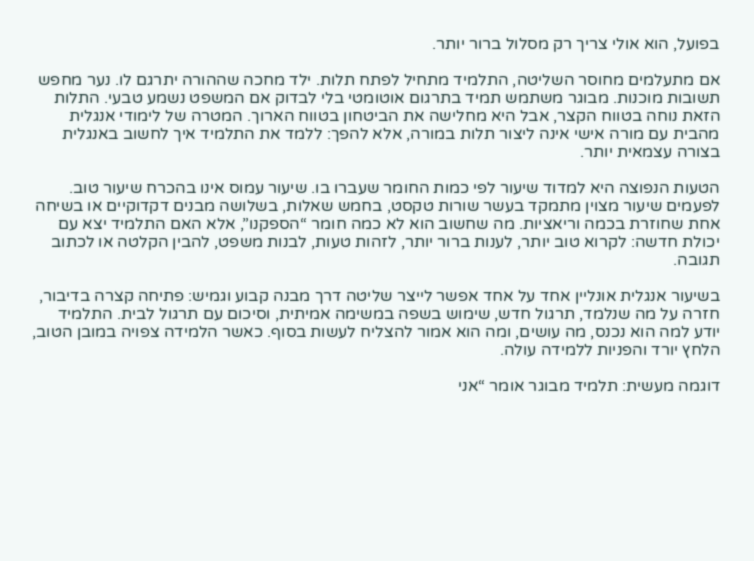בפועל, הוא אולי צריך רק מסלול ברור יותר.

אם מתעלמים מחוסר השליטה, התלמיד מתחיל לפתח תלות. ילד מחכה שההורה יתרגם לו. נער מחפש תשובות מוכנות. מבוגר משתמש תמיד בתרגום אוטומטי בלי לבדוק אם המשפט נשמע טבעי. התלות הזאת נוחה בטווח הקצר, אבל היא מחלישה את הביטחון בטווח הארוך. המטרה של לימודי אנגלית מהבית עם מורה אישי אינה ליצור תלות במורה, אלא להפך: ללמד את התלמיד איך לחשוב באנגלית בצורה עצמאית יותר.

הטעות הנפוצה היא למדוד שיעור לפי כמות החומר שעברו בו. שיעור עמוס אינו בהכרח שיעור טוב. לפעמים שיעור מצוין מתמקד בעשר שורות טקסט, בחמש שאלות, בשלושה מבנים דקדוקיים או בשיחה אחת שחוזרת בכמה וריאציות. מה שחשוב הוא לא כמה חומר “הספקנו”, אלא האם התלמיד יצא עם יכולת חדשה: לקרוא טוב יותר, לענות ברור יותר, לזהות טעות, לבנות משפט, להבין הקלטה או לכתוב תגובה.

בשיעור אנגלית אונליין אחד על אחד אפשר לייצר שליטה דרך מבנה קבוע וגמיש: פתיחה קצרה בדיבור, חזרה על מה שנלמד, תרגול חדש, שימוש בשפה במשימה אמיתית, וסיכום עם תרגול לבית. התלמיד יודע למה הוא נכנס, מה עושים, ומה הוא אמור להצליח לעשות בסוף. כאשר הלמידה צפויה במובן הטוב, הלחץ יורד והפניות ללמידה עולה.

דוגמה מעשית: תלמיד מבוגר אומר “אני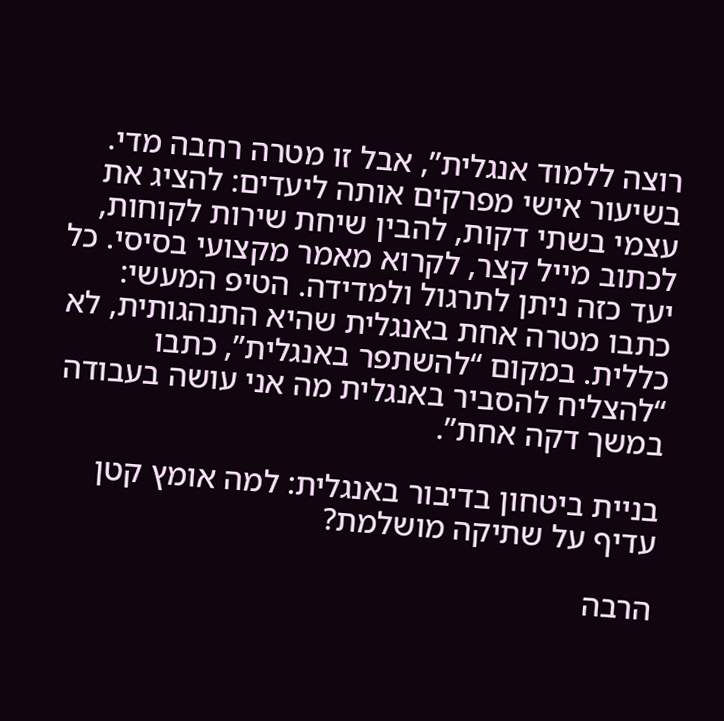רוצה ללמוד אנגלית”, אבל זו מטרה רחבה מדי. בשיעור אישי מפרקים אותה ליעדים: להציג את עצמי בשתי דקות, להבין שיחת שירות לקוחות, לכתוב מייל קצר, לקרוא מאמר מקצועי בסיסי. כל יעד כזה ניתן לתרגול ולמדידה. הטיפ המעשי: כתבו מטרה אחת באנגלית שהיא התנהגותית, לא כללית. במקום “להשתפר באנגלית”, כתבו “להצליח להסביר באנגלית מה אני עושה בעבודה במשך דקה אחת”.

בניית ביטחון בדיבור באנגלית: למה אומץ קטן עדיף על שתיקה מושלמת?

הרבה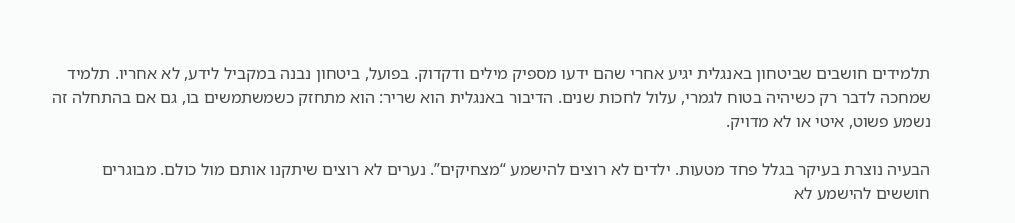תלמידים חושבים שביטחון באנגלית יגיע אחרי שהם ידעו מספיק מילים ודקדוק. בפועל, ביטחון נבנה במקביל לידע, לא אחריו. תלמיד שמחכה לדבר רק כשיהיה בטוח לגמרי, עלול לחכות שנים. הדיבור באנגלית הוא שריר: הוא מתחזק כשמשתמשים בו, גם אם בהתחלה זה נשמע פשוט, איטי או לא מדויק.

הבעיה נוצרת בעיקר בגלל פחד מטעות. ילדים לא רוצים להישמע “מצחיקים”. נערים לא רוצים שיתקנו אותם מול כולם. מבוגרים חוששים להישמע לא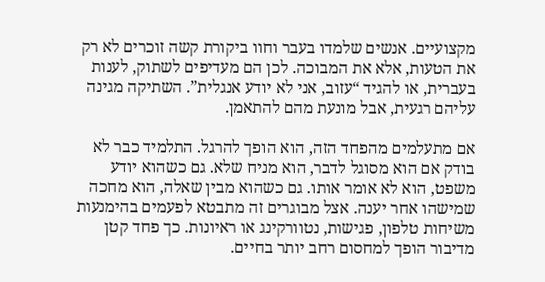מקצועיים. אנשים שלמדו בעבר וחוו ביקורת קשה זוכרים לא רק את הטעות, אלא את המבוכה. לכן הם מעדיפים לשתוק, לענות בעברית, או להגיד “עזוב, אני לא יודע אנגלית”. השתיקה מגינה עליהם רגעית, אבל מונעת מהם להתאמן.

אם מתעלמים מהפחד הזה, הוא הופך להרגל. התלמיד כבר לא בודק אם הוא מסוגל לדבר, הוא מניח שלא. גם כשהוא יודע משפט, הוא לא אומר אותו. גם כשהוא מבין שאלה, הוא מחכה שמישהו אחר יענה. אצל מבוגרים זה מתבטא לפעמים בהימנעות משיחות טלפון, פגישות, נטוורקינג או ראיונות. כך פחד קטן מדיבור הופך למחסום רחב יותר בחיים.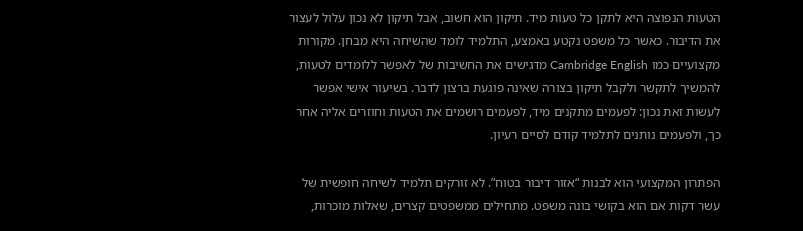הטעות הנפוצה היא לתקן כל טעות מיד. תיקון הוא חשוב, אבל תיקון לא נכון עלול לעצור את הדיבור. כאשר כל משפט נקטע באמצע, התלמיד לומד שהשיחה היא מבחן. מקורות מקצועיים כמו Cambridge English מדגישים את החשיבות של לאפשר ללומדים לטעות, להמשיך לתקשר ולקבל תיקון בצורה שאינה פוגעת ברצון לדבר. בשיעור אישי אפשר לעשות זאת נכון: לפעמים מתקנים מיד, לפעמים רושמים את הטעות וחוזרים אליה אחר כך, ולפעמים נותנים לתלמיד קודם לסיים רעיון.

הפתרון המקצועי הוא לבנות “אזור דיבור בטוח”. לא זורקים תלמיד לשיחה חופשית של עשר דקות אם הוא בקושי בונה משפט. מתחילים ממשפטים קצרים, שאלות מוכרות,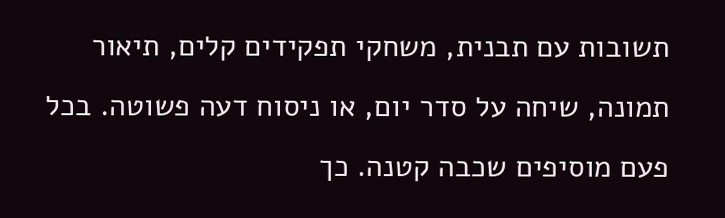תשובות עם תבנית, משחקי תפקידים קלים, תיאור תמונה, שיחה על סדר יום, או ניסוח דעה פשוטה. בכל פעם מוסיפים שכבה קטנה. כך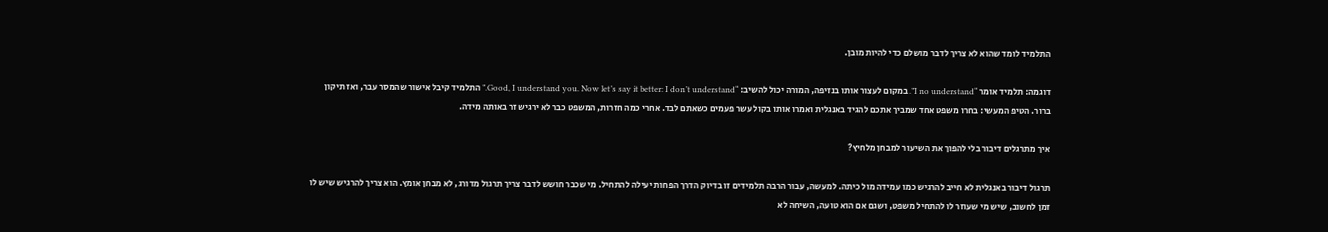התלמיד לומד שהוא לא צריך לדבר מושלם כדי להיות מובן.

דוגמה: תלמיד אומר “I no understand”. במקום לעצור אותו בנזיפה, המורה יכול להשיב: “Good, I understand you. Now let’s say it better: I don’t understand.” התלמיד קיבל אישור שהמסר עבר, ואז תיקון ברור. הטיפ המעשי: בחרו משפט אחד שמביך אתכם להגיד באנגלית ואמרו אותו בקול עשר פעמים כשאתם לבד. אחרי כמה חזרות, המשפט כבר לא ירגיש זר באותה מידה.

איך מתרגלים דיבור בלי להפוך את השיעור למבחן מלחיץ?

תרגול דיבור באנגלית לא חייב להרגיש כמו עמידה מול כיתה. למעשה, עבור הרבה תלמידים זו בדיוק הדרך הפחות יעילה להתחיל. מי שכבר חושש לדבר צריך תרגול מדורג, לא מבחן אומץ. הוא צריך להרגיש שיש לו זמן לחשוב, שיש מי שעוזר לו להתחיל משפט, ושגם אם הוא טועה, השיחה לא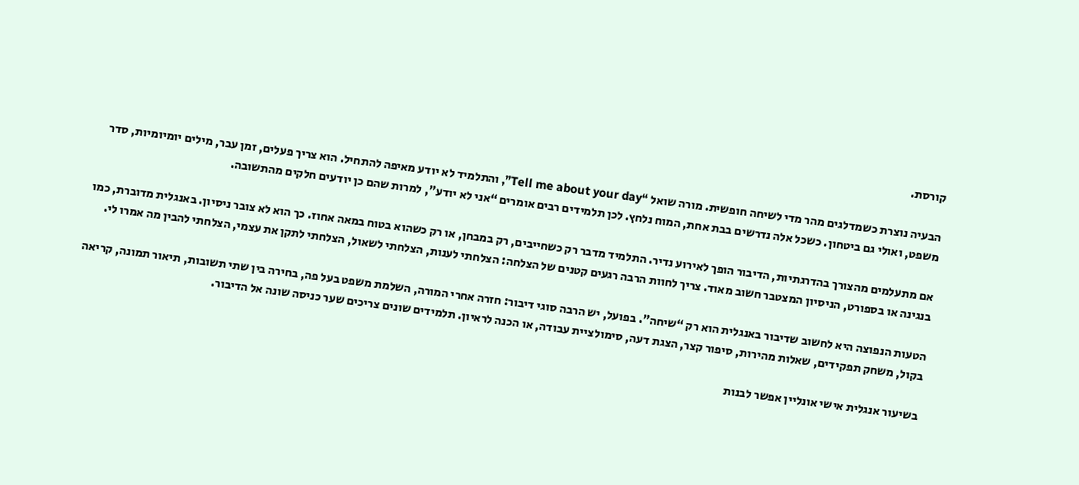קורסת.

הבעיה נוצרת כשמדלגים מהר מדי לשיחה חופשית. מורה שואל “Tell me about your day”, והתלמיד לא יודע מאיפה להתחיל. הוא צריך פעלים, זמן עבר, מילים יומיומיות, סדר משפט, ואולי גם ביטחון. כשכל אלה נדרשים בבת אחת, המוח נלחץ. לכן תלמידים רבים אומרים “אני לא יודע”, למרות שהם כן יודעים חלקים מהתשובה.

אם מתעלמים מהצורך בהדרגתיות, הדיבור הופך לאירוע נדיר. התלמיד מדבר רק כשחייבים, רק במבחן, או רק כשהוא בטוח במאה אחוז. כך הוא לא צובר ניסיון. באנגלית מדוברת, כמו בנגינה או בספורט, הניסיון המצטבר חשוב מאוד. צריך לחוות הרבה רגעים קטנים של הצלחה: הצלחתי לענות, הצלחתי לשאול, הצלחתי לתקן את עצמי, הצלחתי להבין מה אמרו לי.

הטעות הנפוצה היא לחשוב שדיבור באנגלית הוא רק “שיחה”. בפועל, יש הרבה סוגי דיבור: חזרה אחרי המורה, השלמת משפט בעל פה, בחירה בין שתי תשובות, תיאור תמונה, קריאה בקול, משחק תפקידים, שאלות מהירות, סיפור קצר, הצגת דעה, סימולציית עבודה, או הכנה לראיון. תלמידים שונים צריכים שער כניסה שונה אל הדיבור.

בשיעור אנגלית אישי אונליין אפשר לבנות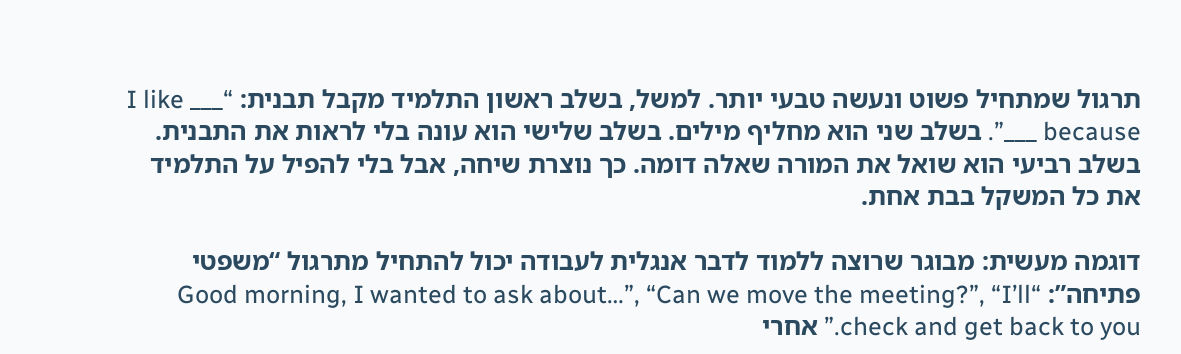תרגול שמתחיל פשוט ונעשה טבעי יותר. למשל, בשלב ראשון התלמיד מקבל תבנית: “I like ___ because ___”. בשלב שני הוא מחליף מילים. בשלב שלישי הוא עונה בלי לראות את התבנית. בשלב רביעי הוא שואל את המורה שאלה דומה. כך נוצרת שיחה, אבל בלי להפיל על התלמיד את כל המשקל בבת אחת.

דוגמה מעשית: מבוגר שרוצה ללמוד לדבר אנגלית לעבודה יכול להתחיל מתרגול “משפטי פתיחה”: “Good morning, I wanted to ask about…”, “Can we move the meeting?”, “I’ll check and get back to you.” אחרי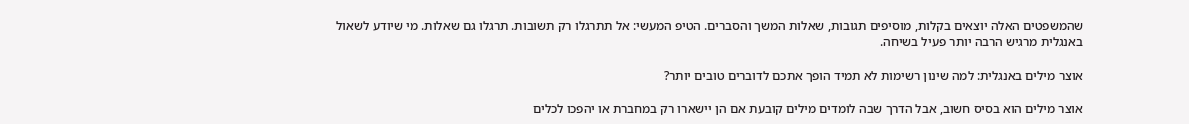שהמשפטים האלה יוצאים בקלות, מוסיפים תגובות, שאלות המשך והסברים. הטיפ המעשי: אל תתרגלו רק תשובות. תרגלו גם שאלות. מי שיודע לשאול באנגלית מרגיש הרבה יותר פעיל בשיחה.

אוצר מילים באנגלית: למה שינון רשימות לא תמיד הופך אתכם לדוברים טובים יותר?

אוצר מילים הוא בסיס חשוב, אבל הדרך שבה לומדים מילים קובעת אם הן יישארו רק במחברת או יהפכו לכלים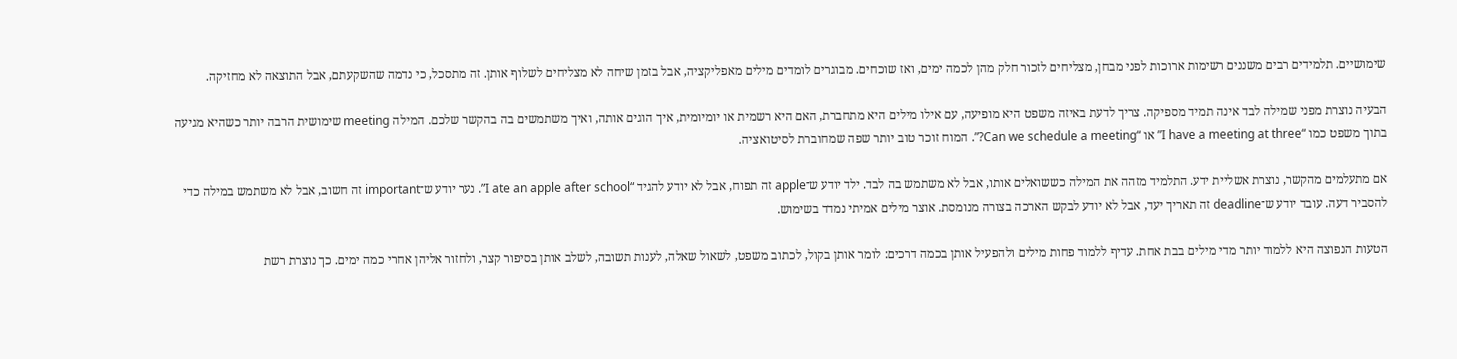שימושיים. תלמידים רבים משננים רשימות ארוכות לפני מבחן, מצליחים לזכור חלק מהן לכמה ימים, ואז שוכחים. מבוגרים לומדים מילים מאפליקציה, אבל בזמן שיחה לא מצליחים לשלוף אותן. זה מתסכל, כי נדמה שהשקעתם, אבל התוצאה לא מחזיקה.

הבעיה נוצרת מפני שמילה לבד אינה תמיד מספיקה. צריך לדעת באיזה משפט היא מופיעה, עם אילו מילים היא מתחברת, האם היא רשמית או יומיומית, איך הוגים אותה, ואיך משתמשים בה בהקשר שלכם. המילה meeting שימושית הרבה יותר כשהיא מגיעה בתוך משפט כמו “I have a meeting at three” או “Can we schedule a meeting?”. המוח זוכר טוב יותר שפה שמחוברת לסיטואציה.

אם מתעלמים מהקשר, נוצרת אשליית ידע. התלמיד מזהה את המילה כששואלים אותו, אבל לא משתמש בה לבד. ילד יודע ש־apple זה תפוח, אבל לא יודע להגיד “I ate an apple after school”. נער יודע ש־important זה חשוב, אבל לא משתמש במילה כדי להסביר דעה. עובד יודע ש־deadline זה תאריך יעד, אבל לא יודע לבקש הארכה בצורה מנומסת. אוצר מילים אמיתי נמדד בשימוש.

הטעות הנפוצה היא ללמוד יותר מדי מילים בבת אחת. עדיף ללמוד פחות מילים ולהפעיל אותן בכמה דרכים: לומר אותן בקול, לכתוב משפט, לשאול שאלה, לענות תשובה, לשלב אותן בסיפור קצר, ולחזור אליהן אחרי כמה ימים. כך נוצרת רשת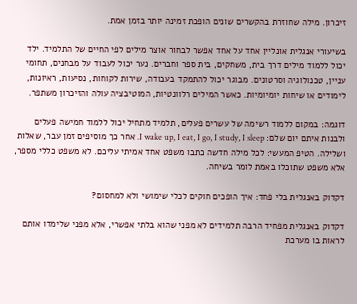זיכרון. מילה שחוזרת בהקשרים שונים הופכת זמינה יותר בזמן אמת.

בשיעורי אנגלית אונליין אחד על אחד אפשר לבחור אוצר מילים לפי החיים של התלמיד. ילד יכול ללמוד מילים דרך בית, משחקים, בית ספר וחברים. נער יכול לעבוד על מבחנים, תחומי עניין, טכנולוגיה וסרטונים. מבוגר יכול להתמקד בעבודה, שירות לקוחות, נסיעות, ראיונות, לימודים או שיחות יומיומיות. כאשר המילים רלוונטיות, המוטיבציה עולה והזיכרון משתפר.

דוגמה: במקום ללמוד רשימה של עשרים פעלים, תלמיד מתחיל יכול ללמוד חמישה פעלים ולבנות איתם יום שלם: I wake up, I eat, I go, I study, I sleep. אחר כך מוסיפים זמן עבר, שאלות ושלילה. הטיפ המעשי: לכל מילה חדשה כתבו משפט אחד אמיתי עליכם. לא משפט כללי מספר, אלא משפט שתוכלו באמת לומר בשיחה.

דקדוק באנגלית בלי פחד: איך הופכים חוקים לכלי שימושי ולא למחסום?

דקדוק באנגלית מפחיד הרבה תלמידים לא מפני שהוא בלתי אפשרי, אלא מפני שלימדו אותם לראות בו מערכת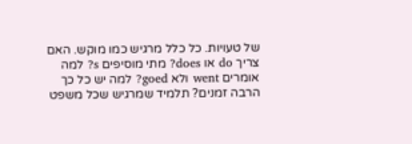של טעויות. כל כלל מרגיש כמו מוקש. האם צריך do או does? מתי מוסיפים s? למה אומרים went ולא goed? למה יש כל כך הרבה זמנים? תלמיד שמרגיש שכל משפט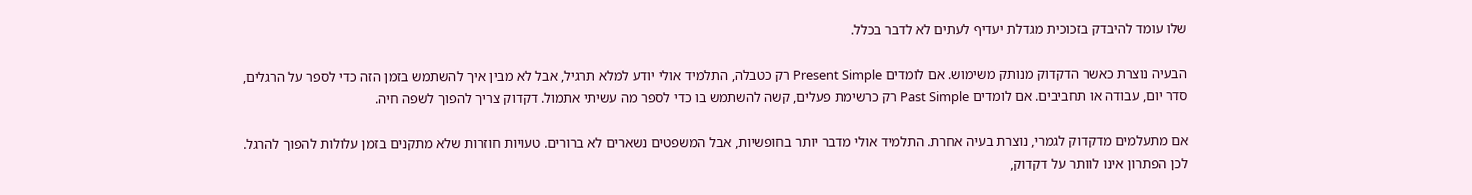שלו עומד להיבדק בזכוכית מגדלת יעדיף לעתים לא לדבר בכלל.

הבעיה נוצרת כאשר הדקדוק מנותק משימוש. אם לומדים Present Simple רק כטבלה, התלמיד אולי יודע למלא תרגיל, אבל לא מבין איך להשתמש בזמן הזה כדי לספר על הרגלים, סדר יום, עבודה או תחביבים. אם לומדים Past Simple רק כרשימת פעלים, קשה להשתמש בו כדי לספר מה עשיתי אתמול. דקדוק צריך להפוך לשפה חיה.

אם מתעלמים מדקדוק לגמרי, נוצרת בעיה אחרת. התלמיד אולי מדבר יותר בחופשיות, אבל המשפטים נשארים לא ברורים. טעויות חוזרות שלא מתקנים בזמן עלולות להפוך להרגל. לכן הפתרון אינו לוותר על דקדוק,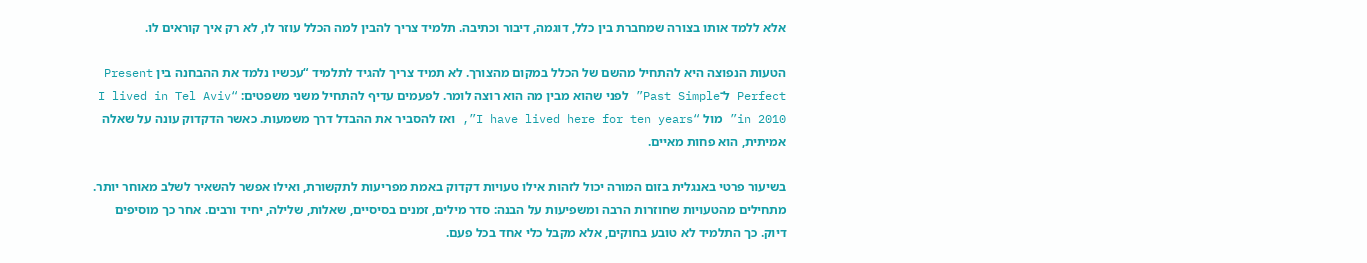אלא ללמד אותו בצורה שמחברת בין כלל, דוגמה, דיבור וכתיבה. תלמיד צריך להבין למה הכלל עוזר לו, לא רק איך קוראים לו.

הטעות הנפוצה היא להתחיל מהשם של הכלל במקום מהצורך. לא תמיד צריך להגיד לתלמיד “עכשיו נלמד את ההבחנה בין Present Perfect ל־Past Simple” לפני שהוא מבין מה הוא רוצה לומר. לפעמים עדיף להתחיל משני משפטים: “I lived in Tel Aviv in 2010” מול “I have lived here for ten years”, ואז להסביר את ההבדל דרך משמעות. כאשר הדקדוק עונה על שאלה אמיתית, הוא פחות מאיים.

בשיעור פרטי באנגלית בזום המורה יכול לזהות אילו טעויות דקדוק באמת מפריעות לתקשורת, ואילו אפשר להשאיר לשלב מאוחר יותר. מתחילים מהטעויות שחוזרות הרבה ומשפיעות על הבנה: סדר מילים, זמנים בסיסיים, שאלות, שלילה, יחיד ורבים. אחר כך מוסיפים דיוק. כך התלמיד לא טובע בחוקים, אלא מקבל כלי אחד בכל פעם.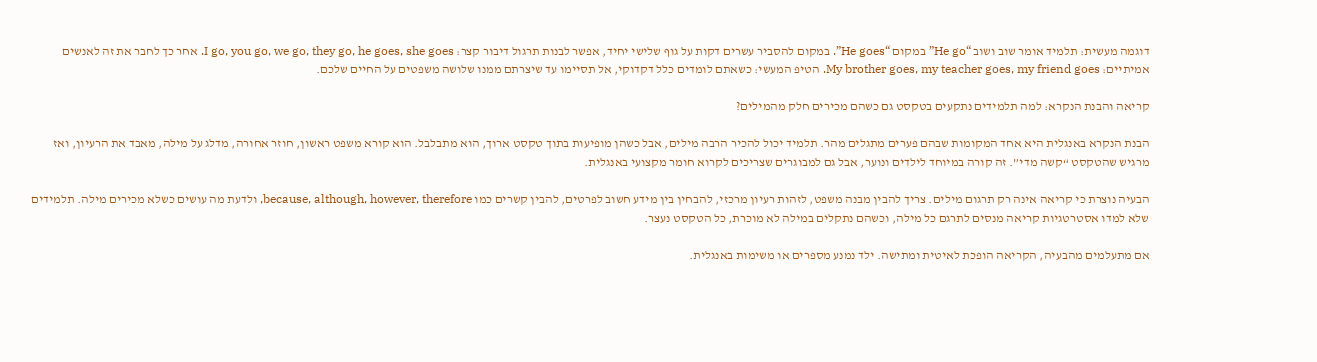דוגמה מעשית: תלמיד אומר שוב ושוב “He go” במקום “He goes”. במקום להסביר עשרים דקות על גוף שלישי יחיד, אפשר לבנות תרגול דיבור קצר: I go, you go, we go, they go, he goes, she goes. אחר כך לחבר את זה לאנשים אמיתיים: My brother goes, my teacher goes, my friend goes. הטיפ המעשי: כשאתם לומדים כלל דקדוקי, אל תסיימו עד שיצרתם ממנו שלושה משפטים על החיים שלכם.

קריאה והבנת הנקרא: למה תלמידים נתקעים בטקסט גם כשהם מכירים חלק מהמילים?

הבנת הנקרא באנגלית היא אחד המקומות שבהם פערים מתגלים מהר. תלמיד יכול להכיר הרבה מילים, אבל כשהן מופיעות בתוך טקסט ארוך, הוא מתבלבל. הוא קורא משפט ראשון, חוזר אחורה, מדלג על מילה, מאבד את הרעיון, ואז מרגיש שהטקסט “קשה מדי”. זה קורה במיוחד לילדים ונוער, אבל גם למבוגרים שצריכים לקרוא חומר מקצועי באנגלית.

הבעיה נוצרת כי קריאה אינה רק תרגום מילים. צריך להבין מבנה משפט, לזהות רעיון מרכזי, להבחין בין מידע חשוב לפרטים, להבין קשרים כמו because, although, however, therefore, ולדעת מה עושים כשלא מכירים מילה. תלמידים שלא למדו אסטרטגיות קריאה מנסים לתרגם כל מילה, וכשהם נתקלים במילה לא מוכרת, כל הטקסט נעצר.

אם מתעלמים מהבעיה, הקריאה הופכת לאיטית ומתישה. ילד נמנע מספרים או משימות באנגלית.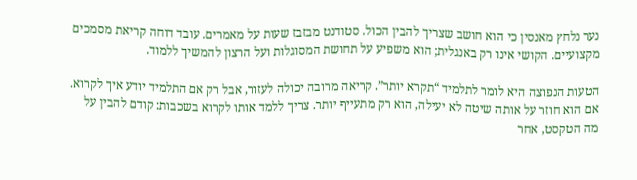נער נלחץ מאנסין כי הוא חושב שצריך להבין הכול. סטודנט מבזבז שעות על מאמרים. עובד דוחה קריאת מסמכים מקצועיים. הקושי אינו רק באנגלית; הוא משפיע על תחושת המסוגלות ועל הרצון להמשיך ללמוד.

הטעות הנפוצה היא לומר לתלמיד “תקרא יותר”. קריאה מרובה יכולה לעזור, אבל רק אם התלמיד יודע איך לקרוא. אם הוא חוזר על אותה שיטה לא יעילה, הוא רק מתעייף יותר. צריך ללמד אותו לקרוא בשכבות: קודם להבין על מה הטקסט, אחר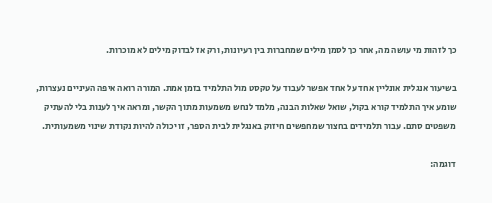כך לזהות מי עושה מה, אחר כך לסמן מילים שמחברות בין רעיונות, ורק אז לבדוק מילים לא מוכרות.

בשיעור אנגלית אונליין אחד על אחד אפשר לעבוד על טקסט מול התלמיד בזמן אמת. המורה רואה איפה העיניים נעצרות, שומע איך התלמיד קורא בקול, שואל שאלות הבנה, מלמד לנחש משמעות מתוך הקשר, ומראה איך לענות בלי להעתיק משפטים סתם. עבור תלמידים בחצור שמחפשים חיזוק באנגלית לבית הספר, זו יכולה להיות נקודת שינוי משמעותית.

דוגמה: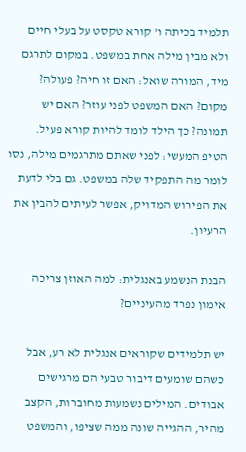תלמיד בכיתה ו' קורא טקסט על בעלי חיים ולא מבין מילה אחת במשפט. במקום לתרגם מיד, המורה שואל: האם זו חיה? פעולה? מקום? האם המשפט לפני עוזר? האם יש תמונה? כך הילד לומד להיות קורא פעיל. הטיפ המעשי: לפני שאתם מתרגמים מילה, נסו לומר מה התפקיד שלה במשפט. גם בלי לדעת את הפירוש המדויק, אפשר לעיתים להבין את הרעיון.

הבנת הנשמע באנגלית: למה האוזן צריכה אימון נפרד מהעיניים?

יש תלמידים שקוראים אנגלית לא רע, אבל כשהם שומעים דיבור טבעי הם מרגישים אבודים. המילים נשמעות מחוברות, הקצב מהיר, ההגייה שונה ממה שציפו, והמשפט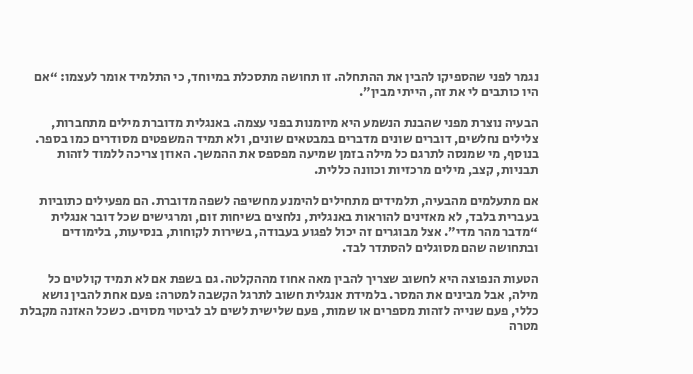נגמר לפני שהספיקו להבין את ההתחלה. זו תחושה מתסכלת במיוחד, כי התלמיד אומר לעצמו: “אם היו כותבים לי את זה, הייתי מבין”.

הבעיה נוצרת מפני שהבנת הנשמע היא מיומנות בפני עצמה. באנגלית מדוברת מילים מתחברות, צלילים נחלשים, דוברים שונים מדברים במבטאים שונים, ולא תמיד המשפטים מסודרים כמו בספר. בנוסף, מי שמנסה לתרגם כל מילה בזמן שמיעה מפספס את ההמשך. האוזן צריכה ללמוד לזהות תבניות, קצב, מילים מרכזיות וכוונה כללית.

אם מתעלמים מהבעיה, תלמידים מתחילים להימנע מחשיפה לשפה מדוברת. הם מפעילים כתוביות בעברית בלבד, לא מאזינים להוראות באנגלית, נלחצים בשיחות זום, ומרגישים שכל דובר אנגלית “מדבר מהר מדי”. אצל מבוגרים זה יכול לפגוע בעבודה, בשירות לקוחות, בנסיעות, בלימודים ובתחושה שהם מסוגלים להסתדר לבד.

הטעות הנפוצה היא לחשוב שצריך להבין מאה אחוז מההקלטה. גם בשפת אם לא תמיד קולטים כל מילה, אבל מבינים את המסר. בלמידת אנגלית חשוב לתרגל הקשבה למטרה: פעם אחת להבין נושא כללי, פעם שנייה לזהות מספרים או שמות, פעם שלישית לשים לב לביטוי מסוים. כשכל האזנה מקבלת מטרה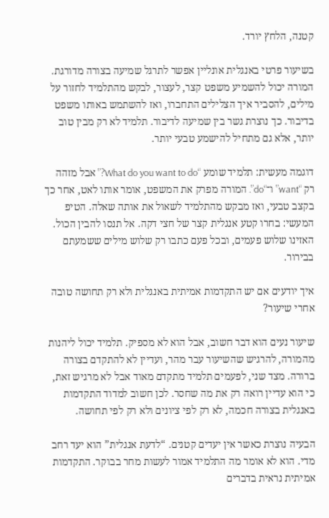קטנה, הלחץ יורד.

בשיעור פרטי באנגלית אונליין אפשר לתרגל שמיעה בצורה מדורגת. המורה יכול להשמיע משפט קצר, לעצור, לבקש מהתלמיד לחזור על מילים, להסביר איך הצלילים התחברו, ואז להשתמש באותו משפט בדיבור. כך נוצרת גשר בין שמיעה לדיבור. תלמיד לא רק מבין טוב יותר, אלא גם מתחיל להישמע טבעי יותר.

דוגמה מעשית: תלמיד שומע “What do you want to do?” אבל מזהה רק “want” ו־“do”. המורה מפרק את המשפט, אומר אותו לאט, אחר כך בקצב טבעי, ואז מבקש מהתלמיד לשאול את אותה שאלה. הטיפ המעשי: בחרו קטע אנגלית קצר של חצי דקה. אל תנסו להבין הכול. האזינו שלוש פעמים, ובכל פעם כתבו רק שלוש מילים ששמעתם בבירור.

איך יודעים אם יש התקדמות אמיתית באנגלית ולא רק תחושה טובה אחרי שיעור?

שיעור נעים הוא דבר חשוב, אבל הוא לא מספיק. תלמיד יכול ליהנות מהמורה, להרגיש שהשיעור עבר מהר, ועדיין לא להתקדם בצורה ברורה. מצד שני, לפעמים תלמיד מתקדם מאוד אבל לא מרגיש זאת, כי הוא עדיין רואה רק את מה שחסר. לכן חשוב למדוד התקדמות באנגלית בצורה חכמה, לא רק לפי ציונים ולא רק לפי תחושה.

הבעיה נוצרת כאשר אין יעדים קטנים. “לדעת אנגלית” הוא יעד רחב מדי. הוא לא אומר מה התלמיד אמור לעשות מחר בבוקר. התקדמות אמיתית נראית בדברים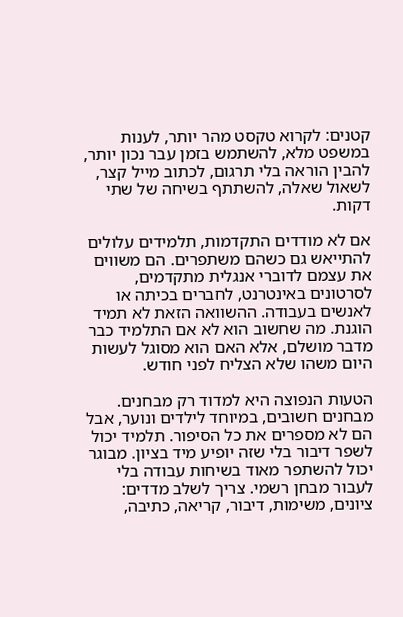קטנים: לקרוא טקסט מהר יותר, לענות במשפט מלא, להשתמש בזמן עבר נכון יותר, להבין הוראה בלי תרגום, לכתוב מייל קצר, לשאול שאלה, להשתתף בשיחה של שתי דקות.

אם לא מודדים התקדמות, תלמידים עלולים להתייאש גם כשהם משתפרים. הם משווים את עצמם לדוברי אנגלית מתקדמים, לסרטונים באינטרנט, לחברים בכיתה או לאנשים בעבודה. ההשוואה הזאת לא תמיד הוגנת. מה שחשוב הוא לא אם התלמיד כבר מדבר מושלם, אלא האם הוא מסוגל לעשות היום משהו שלא הצליח לפני חודש.

הטעות הנפוצה היא למדוד רק מבחנים. מבחנים חשובים, במיוחד לילדים ונוער, אבל הם לא מספרים את כל הסיפור. תלמיד יכול לשפר דיבור בלי שזה יופיע מיד בציון. מבוגר יכול להשתפר מאוד בשיחות עבודה בלי לעבור מבחן רשמי. צריך לשלב מדדים: ציונים, משימות, דיבור, קריאה, כתיבה,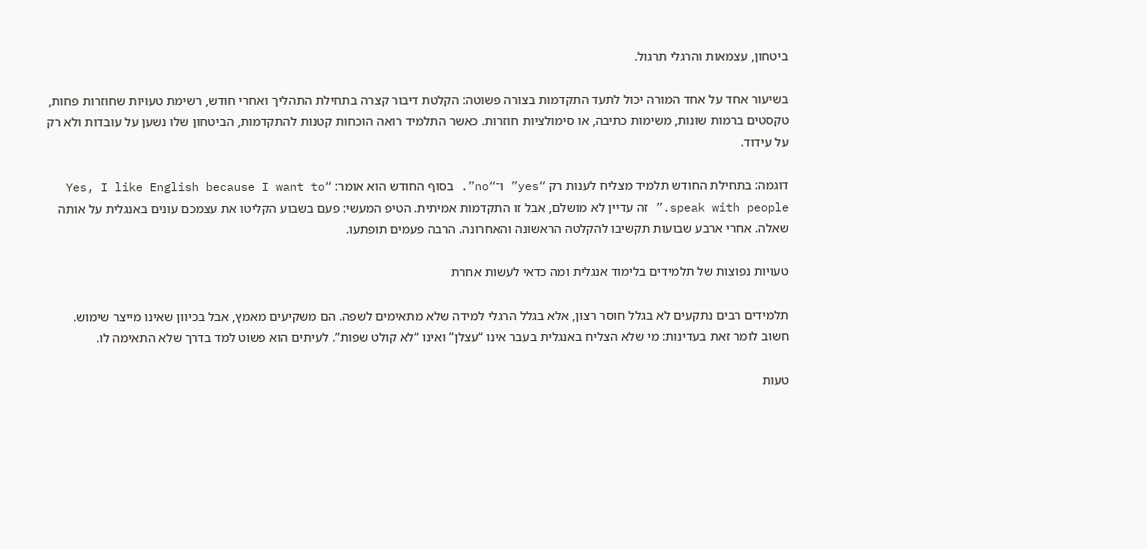ביטחון, עצמאות והרגלי תרגול.

בשיעור אחד על אחד המורה יכול לתעד התקדמות בצורה פשוטה: הקלטת דיבור קצרה בתחילת התהליך ואחרי חודש, רשימת טעויות שחוזרות פחות, טקסטים ברמות שונות, משימות כתיבה, או סימולציות חוזרות. כאשר התלמיד רואה הוכחות קטנות להתקדמות, הביטחון שלו נשען על עובדות ולא רק על עידוד.

דוגמה: בתחילת החודש תלמיד מצליח לענות רק “yes” ו־“no”. בסוף החודש הוא אומר: “Yes, I like English because I want to speak with people.” זה עדיין לא מושלם, אבל זו התקדמות אמיתית. הטיפ המעשי: פעם בשבוע הקליטו את עצמכם עונים באנגלית על אותה שאלה. אחרי ארבע שבועות תקשיבו להקלטה הראשונה והאחרונה. הרבה פעמים תופתעו.

טעויות נפוצות של תלמידים בלימוד אנגלית ומה כדאי לעשות אחרת

תלמידים רבים נתקעים לא בגלל חוסר רצון, אלא בגלל הרגלי למידה שלא מתאימים לשפה. הם משקיעים מאמץ, אבל בכיוון שאינו מייצר שימוש. חשוב לומר זאת בעדינות: מי שלא הצליח באנגלית בעבר אינו “עצלן” ואינו “לא קולט שפות”. לעיתים הוא פשוט למד בדרך שלא התאימה לו.

טעות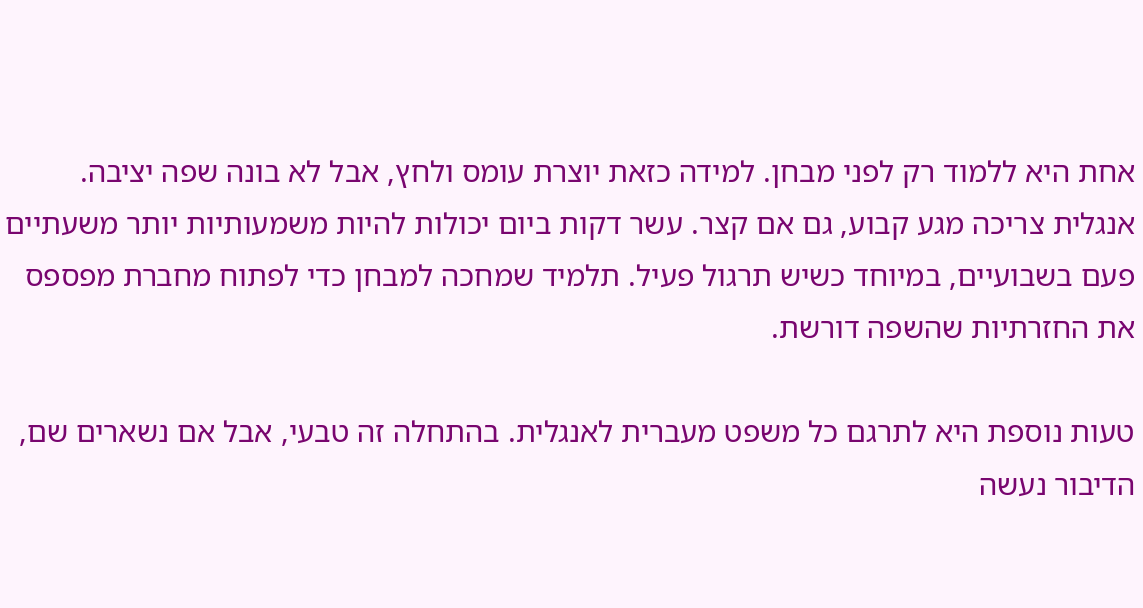אחת היא ללמוד רק לפני מבחן. למידה כזאת יוצרת עומס ולחץ, אבל לא בונה שפה יציבה. אנגלית צריכה מגע קבוע, גם אם קצר. עשר דקות ביום יכולות להיות משמעותיות יותר משעתיים פעם בשבועיים, במיוחד כשיש תרגול פעיל. תלמיד שמחכה למבחן כדי לפתוח מחברת מפספס את החזרתיות שהשפה דורשת.

טעות נוספת היא לתרגם כל משפט מעברית לאנגלית. בהתחלה זה טבעי, אבל אם נשארים שם, הדיבור נעשה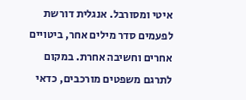איטי ומסורבל. אנגלית דורשת לפעמים סדר מילים אחר, ביטויים אחרים וחשיבה אחרת. במקום לתרגם משפטים מורכבים, כדאי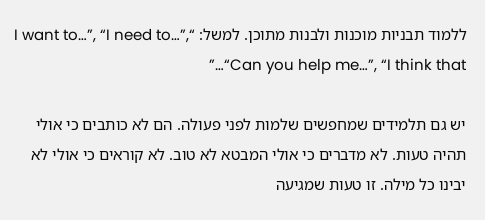ללמוד תבניות מוכנות ולבנות מתוכן. למשל: “I want to…”, “I need to…”, “Can you help me…”, “I think that…”

יש גם תלמידים שמחפשים שלמות לפני פעולה. הם לא כותבים כי אולי תהיה טעות. לא מדברים כי אולי המבטא לא טוב. לא קוראים כי אולי לא יבינו כל מילה. זו טעות שמגיעה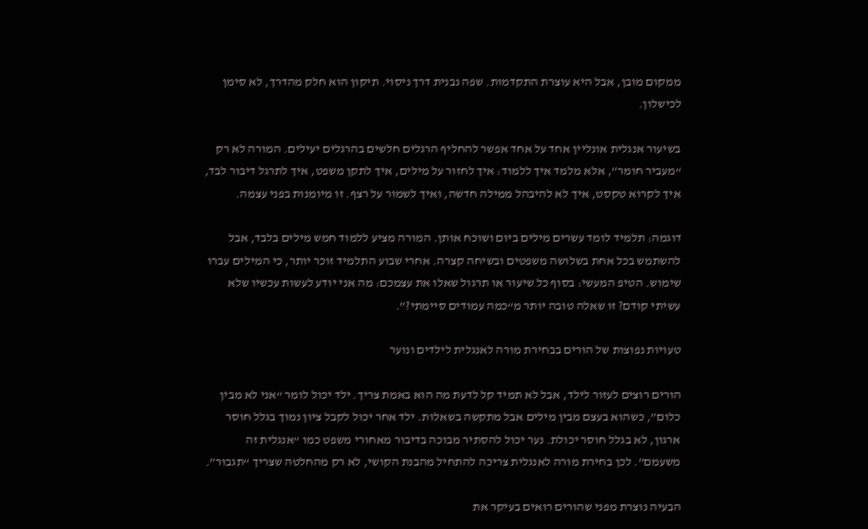ממקום מובן, אבל היא עוצרת התקדמות. שפה נבנית דרך ניסוי. תיקון הוא חלק מהדרך, לא סימן לכישלון.

בשיעור אנגלית אונליין אחד על אחד אפשר להחליף הרגלים חלשים בהרגלים יעילים. המורה לא רק “מעביר חומר”, אלא מלמד איך ללמוד: איך לחזור על מילים, איך לתקן משפט, איך לתרגל דיבור לבד, איך לקרוא טקסט, איך לא להיבהל ממילה חדשה, ואיך לשמור על רצף. זו מיומנות בפני עצמה.

דוגמה: תלמיד לומד עשרים מילים ביום ושוכח אותן. המורה מציע ללמוד חמש מילים בלבד, אבל להשתמש בכל אחת בשלושה משפטים ובשיחה קצרה. אחרי שבוע התלמיד זוכר יותר, כי המילים עברו שימוש. הטיפ המעשי: בסוף כל שיעור או תרגול שאלו את עצמכם: מה אני יודע לעשות עכשיו שלא עשיתי קודם? זו שאלה טובה יותר מ“כמה עמודים סיימתי?”.

טעויות נפוצות של הורים בבחירת מורה לאנגלית לילדים ונוער

הורים רוצים לעזור לילד, אבל לא תמיד קל לדעת מה הוא באמת צריך. ילד יכול לומר “אני לא מבין כלום”, כשהוא בעצם מבין מילים אבל מתקשה בשאלות. ילד אחר יכול לקבל ציון נמוך בגלל חוסר ארגון, לא בגלל חוסר יכולת. נער יכול להסתיר מבוכה בדיבור מאחורי משפט כמו “אנגלית זה משעמם”. לכן בחירת מורה לאנגלית צריכה להתחיל מהבנת הקושי, לא רק מהחלטה שצריך “תגבור”.

הבעיה נוצרת מפני שהורים רואים בעיקר את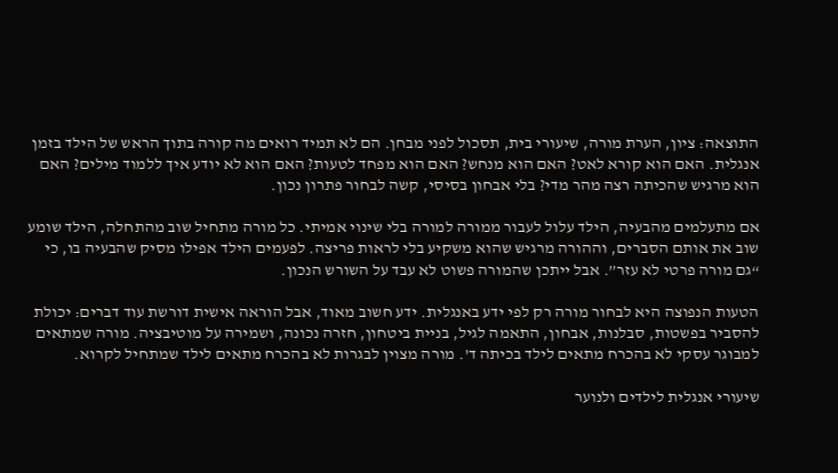התוצאה: ציון, הערת מורה, שיעורי בית, תסכול לפני מבחן. הם לא תמיד רואים מה קורה בתוך הראש של הילד בזמן אנגלית. האם הוא קורא לאט? האם הוא מנחש? האם הוא מפחד לטעות? האם הוא לא יודע איך ללמוד מילים? האם הוא מרגיש שהכיתה רצה מהר מדי? בלי אבחון בסיסי, קשה לבחור פתרון נכון.

אם מתעלמים מהבעיה, הילד עלול לעבור ממורה למורה בלי שינוי אמיתי. כל מורה מתחיל שוב מהתחלה, הילד שומע שוב את אותם הסברים, וההורה מרגיש שהוא משקיע בלי לראות פריצה. לפעמים הילד אפילו מסיק שהבעיה בו, כי “גם מורה פרטי לא עזר”. אבל ייתכן שהמורה פשוט לא עבד על השורש הנכון.

הטעות הנפוצה היא לבחור מורה רק לפי ידע באנגלית. ידע חשוב מאוד, אבל הוראה אישית דורשת עוד דברים: יכולת להסביר בפשטות, סבלנות, אבחון, התאמה לגיל, בניית ביטחון, חזרה נכונה, ושמירה על מוטיבציה. מורה שמתאים למבוגר עסקי לא בהכרח מתאים לילד בכיתה ד'. מורה מצוין לבגרות לא בהכרח מתאים לילד שמתחיל לקרוא.

שיעורי אנגלית לילדים ולנוער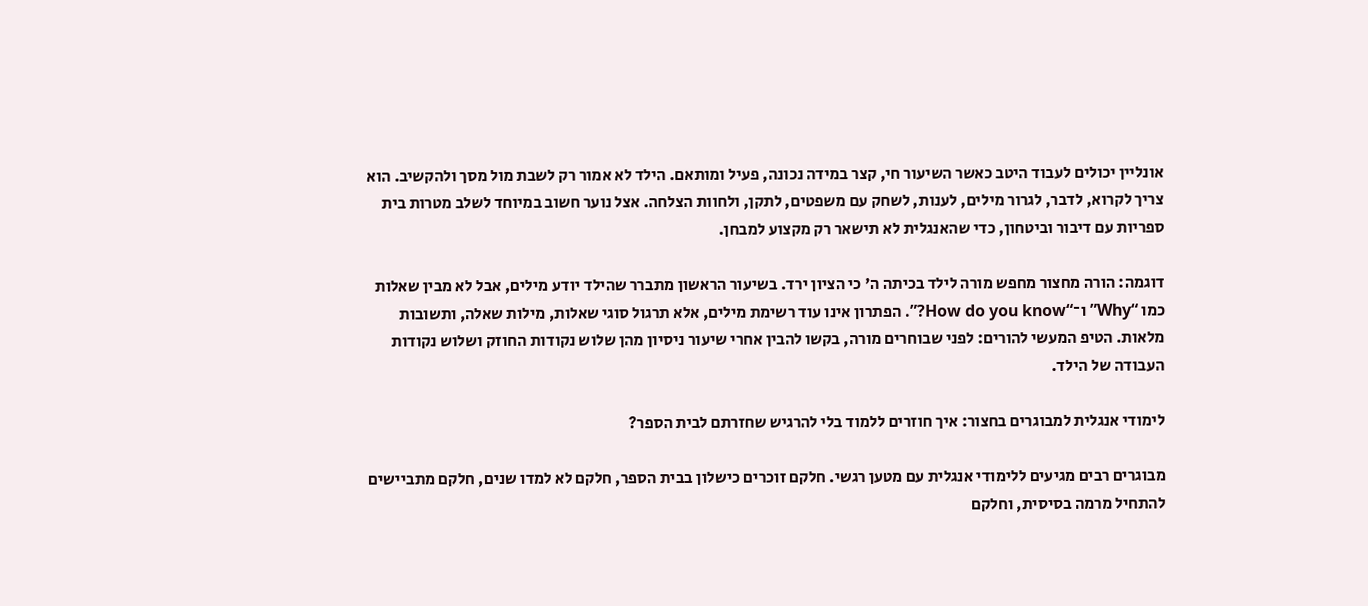אונליין יכולים לעבוד היטב כאשר השיעור חי, קצר במידה נכונה, פעיל ומותאם. הילד לא אמור רק לשבת מול מסך ולהקשיב. הוא צריך לקרוא, לדבר, לגרור מילים, לענות, לשחק עם משפטים, לתקן, ולחוות הצלחה. אצל נוער חשוב במיוחד לשלב מטרות בית ספריות עם דיבור וביטחון, כדי שהאנגלית לא תישאר רק מקצוע למבחן.

דוגמה: הורה מחצור מחפש מורה לילד בכיתה ה' כי הציון ירד. בשיעור הראשון מתברר שהילד יודע מילים, אבל לא מבין שאלות כמו “Why” ו־“How do you know?”. הפתרון אינו עוד רשימת מילים, אלא תרגול סוגי שאלות, מילות שאלה, ותשובות מלאות. הטיפ המעשי להורים: לפני שבוחרים מורה, בקשו להבין אחרי שיעור ניסיון מהן שלוש נקודות החוזק ושלוש נקודות העבודה של הילד.

לימודי אנגלית למבוגרים בחצור: איך חוזרים ללמוד בלי להרגיש שחזרתם לבית הספר?

מבוגרים רבים מגיעים ללימודי אנגלית עם מטען רגשי. חלקם זוכרים כישלון בבית הספר, חלקם לא למדו שנים, חלקם מתביישים להתחיל מרמה בסיסית, וחלקם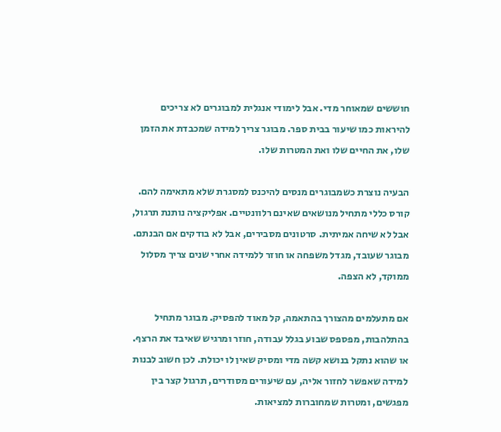חוששים שמאוחר מדי. אבל לימודי אנגלית למבוגרים לא צריכים להיראות כמו שיעור בבית ספר. מבוגר צריך למידה שמכבדת את הזמן שלו, את החיים שלו ואת המטרות שלו.

הבעיה נוצרת כשמבוגרים מנסים להיכנס למסגרת שלא מתאימה להם. קורס כללי מתחיל מנושאים שאינם רלוונטיים. אפליקציה נותנת תרגול, אבל לא שיחה אמיתית. סרטונים מסבירים, אבל לא בודקים אם הבנתם. מבוגר שעובד, מגדל משפחה או חוזר ללמידה אחרי שנים צריך מסלול ממוקד, לא הצפה.

אם מתעלמים מהצורך בהתאמה, קל מאוד להפסיק. מבוגר מתחיל בהתלהבות, מפספס שבוע בגלל עבודה, חוזר ומרגיש שאיבד את הרצף. או שהוא נתקל בנושא קשה מדי ומסיק שאין לו יכולת. לכן חשוב לבנות למידה שאפשר לחזור אליה, עם שיעורים מסודרים, תרגול קצר בין מפגשים, ומטרות שמחוברות למציאות.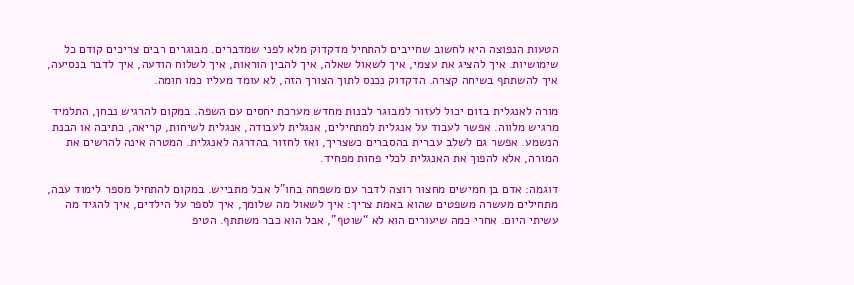הטעות הנפוצה היא לחשוב שחייבים להתחיל מדקדוק מלא לפני שמדברים. מבוגרים רבים צריכים קודם כל שימושיות. איך להציג את עצמי, איך לשאול שאלה, איך להבין הוראות, איך לשלוח הודעה, איך לדבר בנסיעה, איך להשתתף בשיחה קצרה. הדקדוק נכנס לתוך הצורך הזה, לא עומד מעליו כמו חומה.

מורה לאנגלית בזום יכול לעזור למבוגר לבנות מחדש מערכת יחסים עם השפה. במקום להרגיש נבחן, התלמיד מרגיש מלווה. אפשר לעבוד על אנגלית למתחילים, אנגלית לעבודה, אנגלית לשיחות, קריאה, כתיבה או הבנת הנשמע. אפשר גם לשלב עברית בהסברים כשצריך, ואז לחזור בהדרגה לאנגלית. המטרה אינה להרשים את המורה, אלא להפוך את האנגלית לכלי פחות מפחיד.

דוגמה: אדם בן חמישים מחצור רוצה לדבר עם משפחה בחו"ל אבל מתבייש. במקום להתחיל מספר לימוד עבה, מתחילים מעשרה משפטים שהוא באמת צריך: איך לשאול מה שלומך, איך לספר על הילדים, איך להגיד מה עשיתי היום. אחרי כמה שיעורים הוא לא “שוטף”, אבל הוא כבר משתתף. הטיפ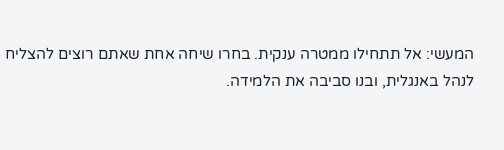המעשי: אל תתחילו ממטרה ענקית. בחרו שיחה אחת שאתם רוצים להצליח לנהל באנגלית, ובנו סביבה את הלמידה.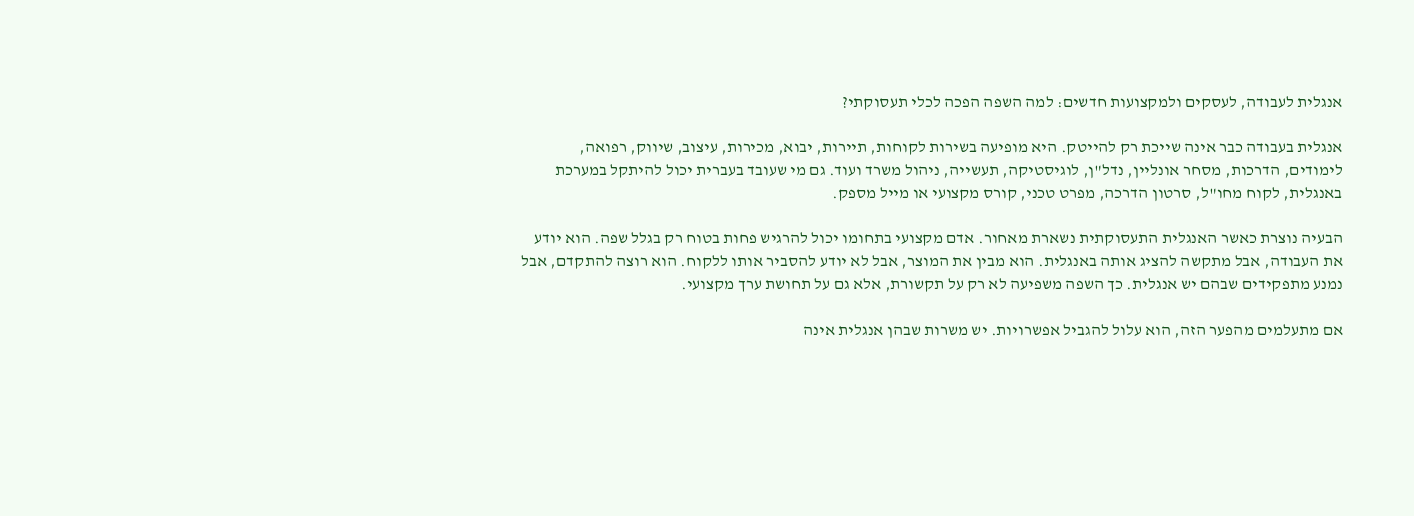אנגלית לעבודה, לעסקים ולמקצועות חדשים: למה השפה הפכה לכלי תעסוקתי?

אנגלית בעבודה כבר אינה שייכת רק להייטק. היא מופיעה בשירות לקוחות, תיירות, יבוא, מכירות, עיצוב, שיווק, רפואה, לימודים, הדרכות, מסחר אונליין, נדל"ן, לוגיסטיקה, תעשייה, ניהול משרד ועוד. גם מי שעובד בעברית יכול להיתקל במערכת באנגלית, לקוח מחו"ל, סרטון הדרכה, מפרט טכני, קורס מקצועי או מייל מספק.

הבעיה נוצרת כאשר האנגלית התעסוקתית נשארת מאחור. אדם מקצועי בתחומו יכול להרגיש פחות בטוח רק בגלל שפה. הוא יודע את העבודה, אבל מתקשה להציג אותה באנגלית. הוא מבין את המוצר, אבל לא יודע להסביר אותו ללקוח. הוא רוצה להתקדם, אבל נמנע מתפקידים שבהם יש אנגלית. כך השפה משפיעה לא רק על תקשורת, אלא גם על תחושת ערך מקצועי.

אם מתעלמים מהפער הזה, הוא עלול להגביל אפשרויות. יש משרות שבהן אנגלית אינה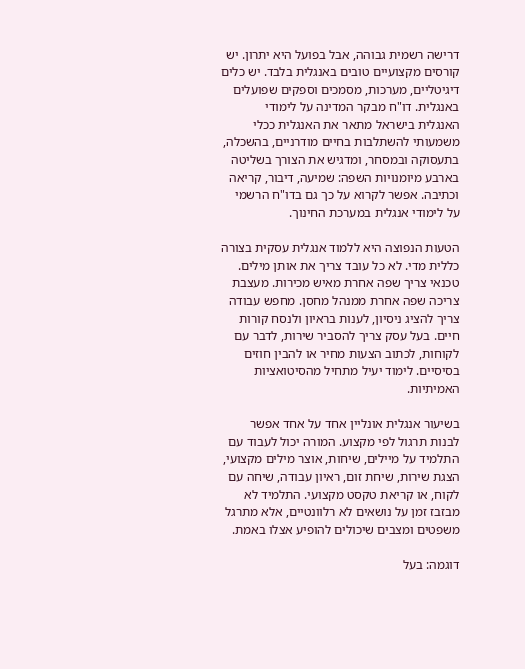דרישה רשמית גבוהה, אבל בפועל היא יתרון. יש קורסים מקצועיים טובים באנגלית בלבד. יש כלים דיגיטליים, מערכות, מסמכים וספקים שפועלים באנגלית. דו"ח מבקר המדינה על לימודי האנגלית בישראל מתאר את האנגלית ככלי משמעותי להשתלבות בחיים מודרניים, בהשכלה, בתעסוקה ובמסחר, ומדגיש את הצורך בשליטה בארבע מיומנויות השפה: שמיעה, דיבור, קריאה וכתיבה. אפשר לקרוא על כך גם בדו"ח הרשמי על לימודי אנגלית במערכת החינוך.

הטעות הנפוצה היא ללמוד אנגלית עסקית בצורה כללית מדי. לא כל עובד צריך את אותן מילים. טכנאי צריך שפה אחרת מאיש מכירות. מעצבת צריכה שפה אחרת ממנהל מחסן. מחפש עבודה צריך להציג ניסיון, לענות בראיון ולנסח קורות חיים. בעל עסק צריך להסביר שירות, לדבר עם לקוחות, לכתוב הצעות מחיר או להבין חוזים בסיסיים. לימוד יעיל מתחיל מהסיטואציות האמיתיות.

בשיעור אנגלית אונליין אחד על אחד אפשר לבנות תרגול לפי מקצוע. המורה יכול לעבוד עם התלמיד על מיילים, שיחות, אוצר מילים מקצועי, הצגת שירות, שיחת זום, ראיון עבודה, שיחה עם לקוח, או קריאת טקסט מקצועי. התלמיד לא מבזבז זמן על נושאים לא רלוונטיים, אלא מתרגל משפטים ומצבים שיכולים להופיע אצלו באמת.

דוגמה: בעל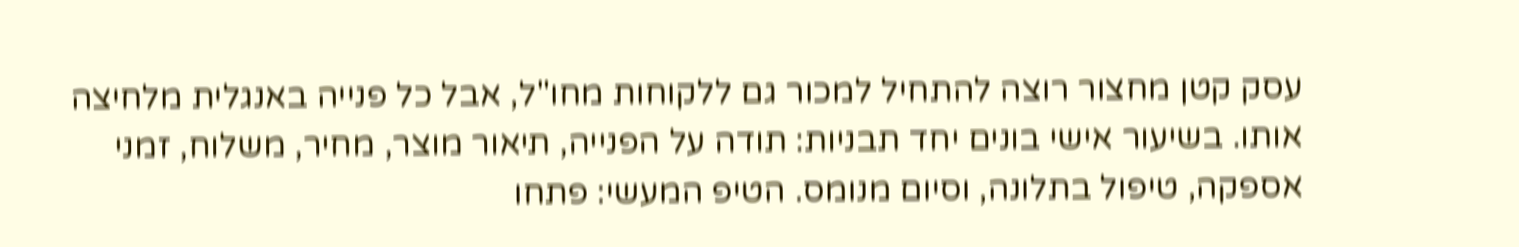עסק קטן מחצור רוצה להתחיל למכור גם ללקוחות מחו"ל, אבל כל פנייה באנגלית מלחיצה אותו. בשיעור אישי בונים יחד תבניות: תודה על הפנייה, תיאור מוצר, מחיר, משלוח, זמני אספקה, טיפול בתלונה, וסיום מנומס. הטיפ המעשי: פתחו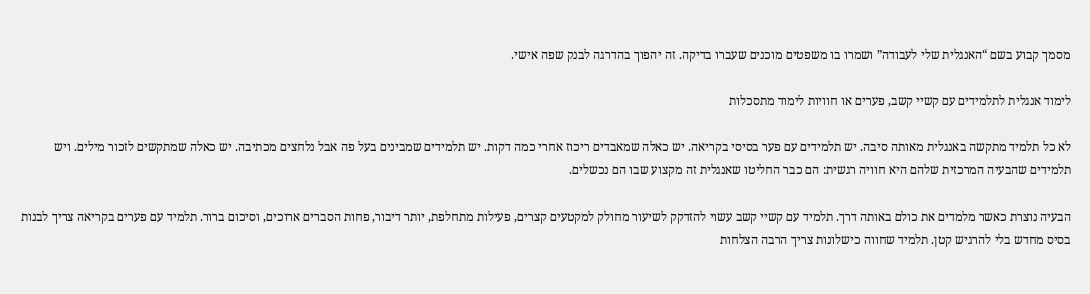מסמך קבוע בשם “האנגלית שלי לעבודה” ושמרו בו משפטים מוכנים שעברו בדיקה. זה יהפוך בהדרגה לבנק שפה אישי.

לימוד אנגלית לתלמידים עם קשיי קשב, פערים או חוויות לימוד מתסכלות

לא כל תלמיד מתקשה באנגלית מאותה סיבה. יש תלמידים עם פער בסיסי בקריאה. יש כאלה שמאבדים ריכוז אחרי כמה דקות. יש תלמידים שמבינים בעל פה אבל נלחצים מכתיבה. יש כאלה שמתקשים לזכור מילים. ויש תלמידים שהבעיה המרכזית שלהם היא חוויה רגשית: הם כבר החליטו שאנגלית זה מקצוע שבו הם נכשלים.

הבעיה נוצרת כאשר מלמדים את כולם באותה דרך. תלמיד עם קשיי קשב עשוי להזדקק לשיעור מחולק למקטעים קצרים, פעילות מתחלפת, יותר דיבור, פחות הסברים ארוכים, וסיכום ברור. תלמיד עם פערים בקריאה צריך לבנות בסיס מחדש בלי להרגיש קטן. תלמיד שחווה כישלונות צריך הרבה הצלחות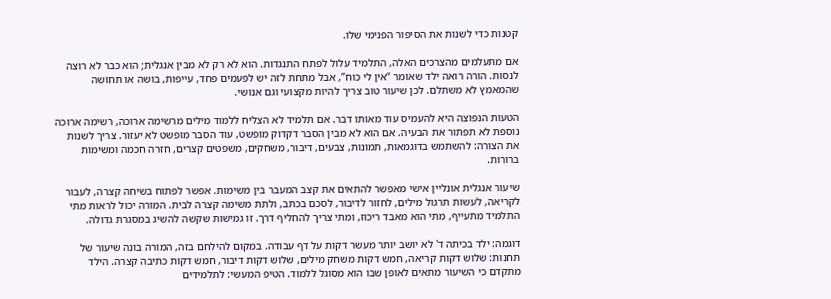קטנות כדי לשנות את הסיפור הפנימי שלו.

אם מתעלמים מהצרכים האלה, התלמיד עלול לפתח התנגדות. הוא לא רק לא מבין אנגלית; הוא כבר לא רוצה לנסות. הורה רואה ילד שאומר “אין לי כוח”, אבל מתחת לזה יש לפעמים פחד, עייפות, בושה או תחושה שהמאמץ לא משתלם. לכן שיעור טוב צריך להיות מקצועי וגם אנושי.

הטעות הנפוצה היא להעמיס עוד מאותו דבר. אם תלמיד לא הצליח ללמוד מילים מרשימה ארוכה, רשימה ארוכה נוספת לא תפתור את הבעיה. אם הוא לא מבין הסבר דקדוק מופשט, עוד הסבר מופשט לא יעזור. צריך לשנות את הצורה: להשתמש בדוגמאות, תמונות, צבעים, דיבור, משחקים, משפטים קצרים, חזרה חכמה ומשימות ברורות.

שיעור אנגלית אונליין אישי מאפשר להתאים את קצב המעבר בין משימות. אפשר לפתוח בשיחה קצרה, לעבור לקריאה, לעשות תרגול מילים, לחזור לדיבור, לסכם בכתב, ולתת משימה קצרה לבית. המורה יכול לראות מתי התלמיד מתעייף, מתי הוא מאבד ריכוז, ומתי צריך להחליף דרך. זו גמישות שקשה להשיג במסגרת גדולה.

דוגמה: ילד בכיתה ד' לא יושב יותר מעשר דקות על דף עבודה. במקום להילחם בזה, המורה בונה שיעור של תחנות: שלוש דקות קריאה, חמש דקות משחק מילים, שלוש דקות דיבור, חמש דקות כתיבה קצרה. הילד מתקדם כי השיעור מתאים לאופן שבו הוא מסוגל ללמוד. הטיפ המעשי: לתלמידים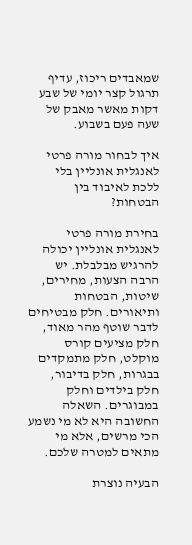שמאבדים ריכוז, עדיף תרגול קצר יומי של שבע דקות מאשר מאבק של שעה פעם בשבוע.

איך לבחור מורה פרטי לאנגלית אונליין בלי ללכת לאיבוד בין הבטחות?

בחירת מורה פרטי לאנגלית אונליין יכולה להרגיש מבלבלת. יש הרבה הצעות, מחירים, שיטות, הבטחות ותיאורים. חלק מבטיחים לדבר שוטף מהר מאוד, חלק מציעים קורס מוקלט, חלק מתמקדים בבגרות, חלק בדיבור, חלק בילדים וחלק במבוגרים. השאלה החשובה היא לא מי נשמע הכי מרשים, אלא מי מתאים למטרה שלכם.

הבעיה נוצרת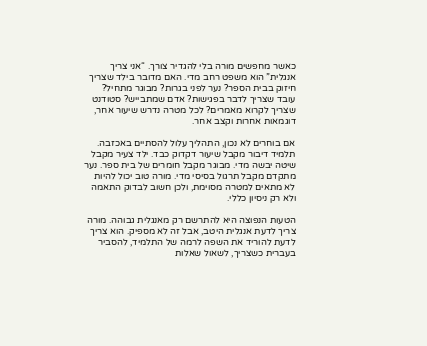כאשר מחפשים מורה בלי להגדיר צורך. “אני צריך אנגלית” הוא משפט רחב מדי. האם מדובר בילד שצריך חיזוק בבית הספר? נער לפני בגרות? מבוגר מתחיל? עובד שצריך לדבר בפגישות? אדם שמתבייש? סטודנט שצריך לקרוא מאמרים? לכל מטרה נדרש שיעור אחר, דוגמאות אחרות וקצב אחר.

אם בוחרים לא נכון, התהליך עלול להסתיים באכזבה. תלמיד דיבור מקבל שיעור דקדוק כבד. ילד צעיר מקבל שיטה יבשה מדי. מבוגר מקבל חומרים של בית ספר. נער מתקדם מקבל תרגול בסיסי מדי. מורה טוב יכול להיות לא מתאים למטרה מסוימת, ולכן חשוב לבדוק התאמה ולא רק ניסיון כללי.

הטעות הנפוצה היא להתרשם רק מאנגלית גבוהה. מורה צריך לדעת אנגלית היטב, אבל זה לא מספיק. הוא צריך לדעת להוריד את השפה לרמה של התלמיד, להסביר בעברית כשצריך, לשאול שאלות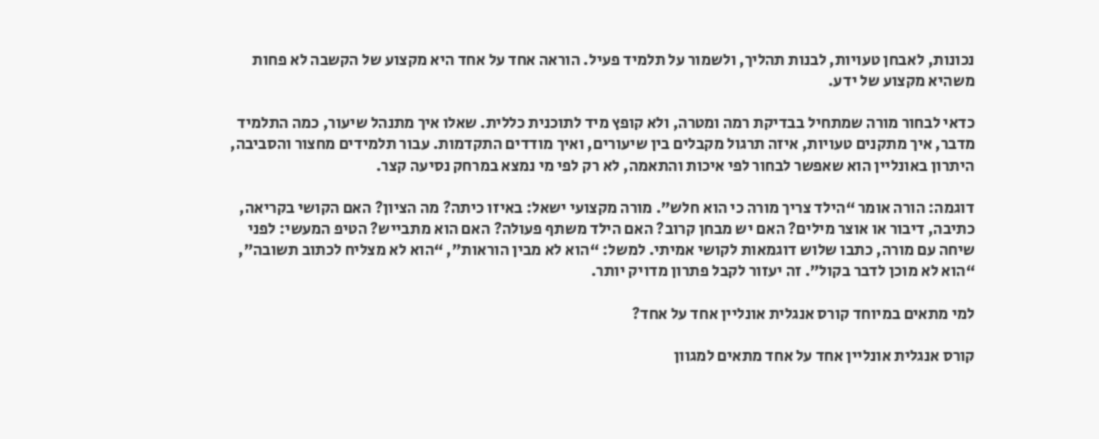נכונות, לאבחן טעויות, לבנות תהליך, ולשמור על תלמיד פעיל. הוראה אחד על אחד היא מקצוע של הקשבה לא פחות משהיא מקצוע של ידע.

כדאי לבחור מורה שמתחיל בבדיקת רמה ומטרה, ולא קופץ מיד לתוכנית כללית. שאלו איך מתנהל שיעור, כמה התלמיד מדבר, איך מתקנים טעויות, איזה תרגול מקבלים בין שיעורים, ואיך מודדים התקדמות. עבור תלמידים מחצור והסביבה, היתרון באונליין הוא שאפשר לבחור לפי איכות והתאמה, לא רק לפי מי נמצא במרחק נסיעה קצר.

דוגמה: הורה אומר “הילד צריך מורה כי הוא חלש”. מורה מקצועי ישאל: באיזו כיתה? מה הציון? האם הקושי בקריאה, כתיבה, דיבור או אוצר מילים? האם יש מבחן קרוב? האם הילד משתף פעולה? האם הוא מתבייש? הטיפ המעשי: לפני שיחה עם מורה, כתבו שלוש דוגמאות לקושי אמיתי. למשל: “הוא לא מבין הוראות”, “הוא לא מצליח לכתוב תשובה”, “הוא לא מוכן לדבר בקול”. זה יעזור לקבל פתרון מדויק יותר.

למי מתאים במיוחד קורס אנגלית אונליין אחד על אחד?

קורס אנגלית אונליין אחד על אחד מתאים למגוון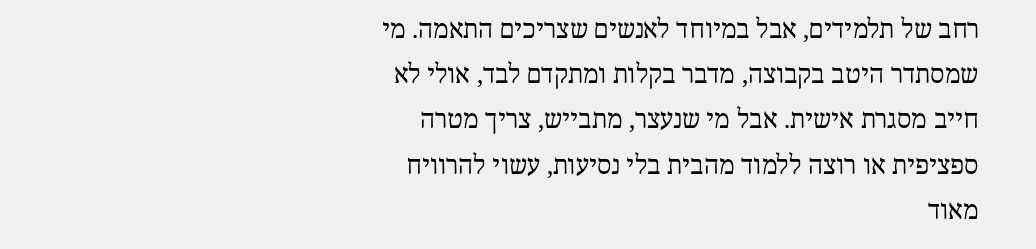רחב של תלמידים, אבל במיוחד לאנשים שצריכים התאמה. מי שמסתדר היטב בקבוצה, מדבר בקלות ומתקדם לבד, אולי לא חייב מסגרת אישית. אבל מי שנעצר, מתבייש, צריך מטרה ספציפית או רוצה ללמוד מהבית בלי נסיעות, עשוי להרוויח מאוד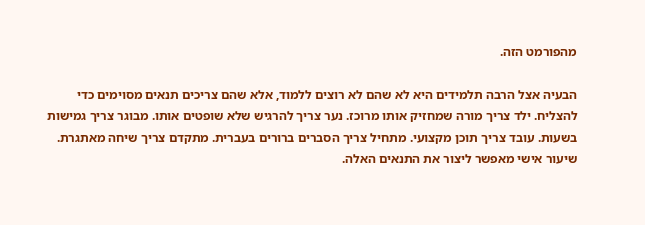מהפורמט הזה.

הבעיה אצל הרבה תלמידים היא לא שהם לא רוצים ללמוד, אלא שהם צריכים תנאים מסוימים כדי להצליח. ילד צריך מורה שמחזיק אותו מרוכז. נער צריך להרגיש שלא שופטים אותו. מבוגר צריך גמישות בשעות. עובד צריך תוכן מקצועי. מתחיל צריך הסברים ברורים בעברית. מתקדם צריך שיחה מאתגרת. שיעור אישי מאפשר ליצור את התנאים האלה.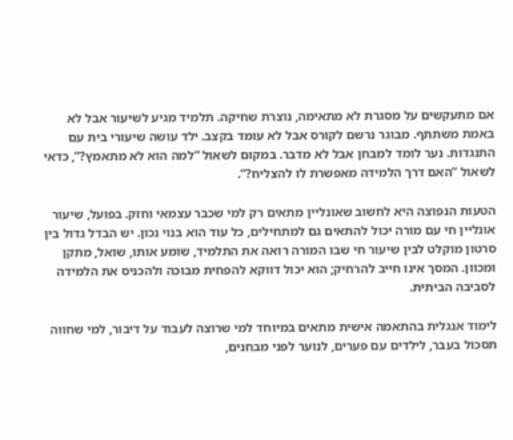אם מתעקשים על מסגרת לא מתאימה, נוצרת שחיקה. תלמיד מגיע לשיעור אבל לא באמת משתתף. מבוגר נרשם לקורס אבל לא עומד בקצב. ילד עושה שיעורי בית עם התנגדות. נער לומד למבחן אבל לא מדבר. במקום לשאול “למה הוא לא מתאמץ?”, כדאי לשאול “האם דרך הלמידה מאפשרת לו להצליח?”.

הטעות הנפוצה היא לחשוב שאונליין מתאים רק למי שכבר עצמאי וחזק. בפועל, שיעור אונליין חי עם מורה יכול להתאים גם למתחילים, כל עוד הוא בנוי נכון. יש הבדל גדול בין סרטון מוקלט לבין שיעור חי שבו המורה רואה את התלמיד, שומע אותו, שואל, מתקן ומכוון. המסך אינו חייב להרחיק; הוא יכול דווקא להפחית מבוכה ולהכניס את הלמידה לסביבה הביתית.

לימוד אנגלית בהתאמה אישית מתאים במיוחד למי שרוצה לעבוד על דיבור, למי שחווה תסכול בעבר, לילדים עם פערים, לנוער לפני מבחנים,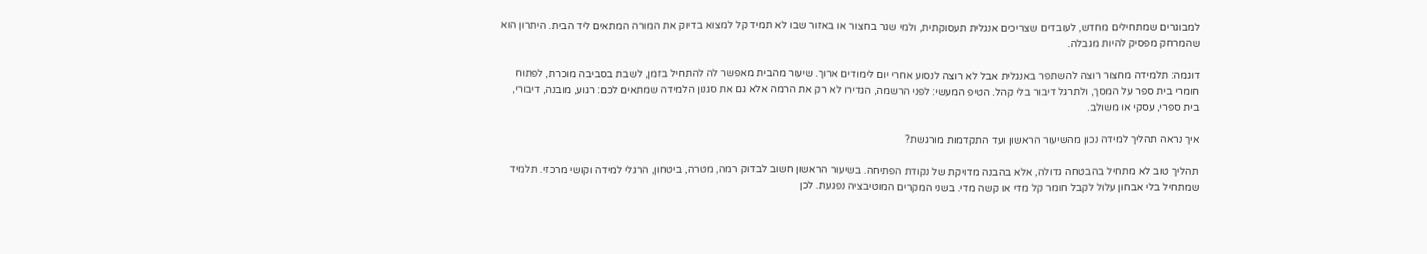למבוגרים שמתחילים מחדש, לעובדים שצריכים אנגלית תעסוקתית, ולמי שגר בחצור או באזור שבו לא תמיד קל למצוא בדיוק את המורה המתאים ליד הבית. היתרון הוא שהמרחק מפסיק להיות מגבלה.

דוגמה: תלמידה מחצור רוצה להשתפר באנגלית אבל לא רוצה לנסוע אחרי יום לימודים ארוך. שיעור מהבית מאפשר לה להתחיל בזמן, לשבת בסביבה מוכרת, לפתוח חומרי בית ספר על המסך, ולתרגל דיבור בלי קהל. הטיפ המעשי: לפני הרשמה, הגדירו לא רק את הרמה אלא גם את סגנון הלמידה שמתאים לכם: רגוע, מובנה, דיבורי, בית ספרי, עסקי או משולב.

איך נראה תהליך למידה נכון מהשיעור הראשון ועד התקדמות מורגשת?

תהליך טוב לא מתחיל בהבטחה גדולה, אלא בהבנה מדויקת של נקודת הפתיחה. בשיעור הראשון חשוב לבדוק רמה, מטרה, ביטחון, הרגלי למידה וקושי מרכזי. תלמיד שמתחיל בלי אבחון עלול לקבל חומר קל מדי או קשה מדי. בשני המקרים המוטיבציה נפגעת. לכן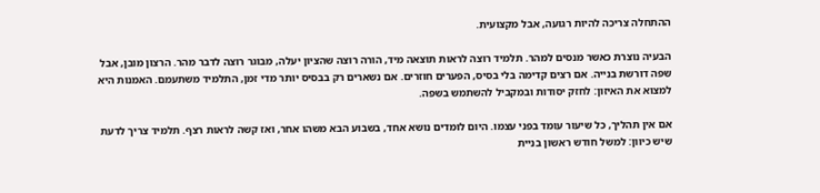ההתחלה צריכה להיות רגועה, אבל מקצועית.

הבעיה נוצרת כאשר מנסים למהר. תלמיד רוצה לראות תוצאה מיד, הורה רוצה שהציון יעלה, מבוגר רוצה לדבר מהר. הרצון מובן, אבל שפה דורשת בנייה. אם רצים קדימה בלי בסיס, הפערים חוזרים. אם נשארים רק בבסיס יותר מדי זמן, התלמיד משתעמם. האמנות היא למצוא את האיזון: לחזק יסודות ובמקביל להשתמש בשפה.

אם אין תהליך, כל שיעור עומד בפני עצמו. היום לומדים נושא אחד, בשבוע הבא משהו אחר, ואז קשה לראות רצף. תלמיד צריך לדעת שיש כיוון: למשל חודש ראשון בניית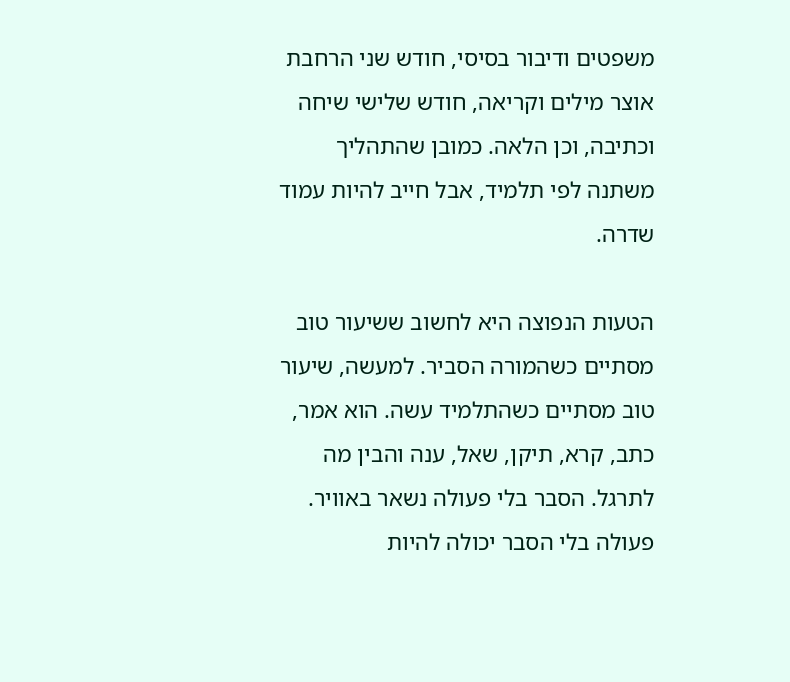משפטים ודיבור בסיסי, חודש שני הרחבת אוצר מילים וקריאה, חודש שלישי שיחה וכתיבה, וכן הלאה. כמובן שהתהליך משתנה לפי תלמיד, אבל חייב להיות עמוד שדרה.

הטעות הנפוצה היא לחשוב ששיעור טוב מסתיים כשהמורה הסביר. למעשה, שיעור טוב מסתיים כשהתלמיד עשה. הוא אמר, כתב, קרא, תיקן, שאל, ענה והבין מה לתרגל. הסבר בלי פעולה נשאר באוויר. פעולה בלי הסבר יכולה להיות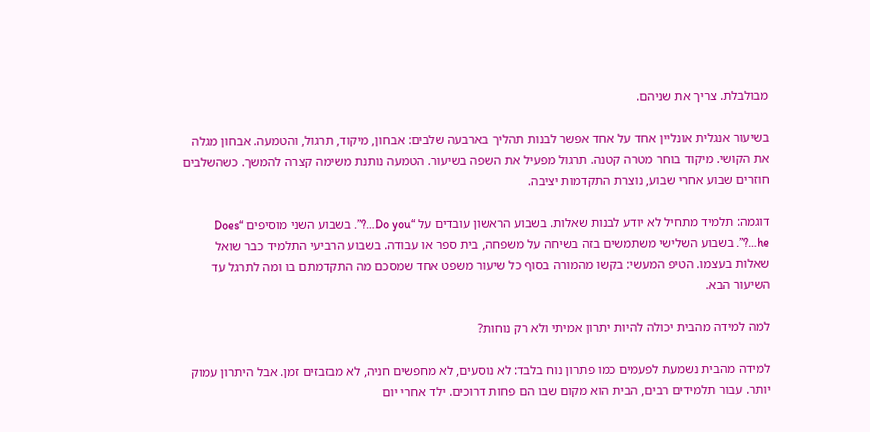מבולבלת. צריך את שניהם.

בשיעור אנגלית אונליין אחד על אחד אפשר לבנות תהליך בארבעה שלבים: אבחון, מיקוד, תרגול, והטמעה. אבחון מגלה את הקושי. מיקוד בוחר מטרה קטנה. תרגול מפעיל את השפה בשיעור. הטמעה נותנת משימה קצרה להמשך. כשהשלבים חוזרים שבוע אחרי שבוע, נוצרת התקדמות יציבה.

דוגמה: תלמיד מתחיל לא יודע לבנות שאלות. בשבוע הראשון עובדים על “Do you…?”. בשבוע השני מוסיפים “Does he…?”. בשבוע השלישי משתמשים בזה בשיחה על משפחה, בית ספר או עבודה. בשבוע הרביעי התלמיד כבר שואל שאלות בעצמו. הטיפ המעשי: בקשו מהמורה בסוף כל שיעור משפט אחד שמסכם מה התקדמתם בו ומה לתרגל עד השיעור הבא.

למה למידה מהבית יכולה להיות יתרון אמיתי ולא רק נוחות?

למידה מהבית נשמעת לפעמים כמו פתרון נוח בלבד: לא נוסעים, לא מחפשים חניה, לא מבזבזים זמן. אבל היתרון עמוק יותר. עבור תלמידים רבים, הבית הוא מקום שבו הם פחות דרוכים. ילד אחרי יום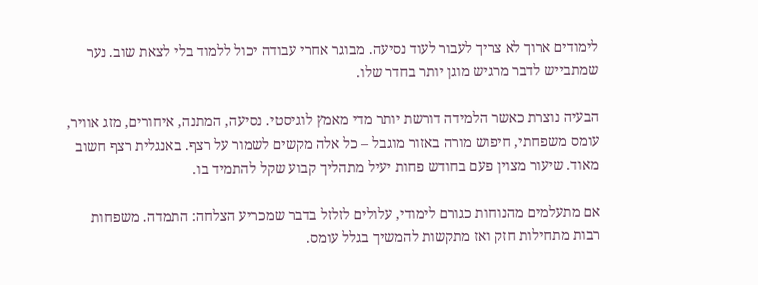לימודים ארוך לא צריך לעבור לעוד נסיעה. מבוגר אחרי עבודה יכול ללמוד בלי לצאת שוב. נער שמתבייש לדבר מרגיש מוגן יותר בחדר שלו.

הבעיה נוצרת כאשר הלמידה דורשת יותר מדי מאמץ לוגיסטי. נסיעה, המתנה, איחורים, מזג אוויר, עומס משפחתי, חיפוש מורה באזור מוגבל – כל אלה מקשים לשמור על רצף. באנגלית רצף חשוב מאוד. שיעור מצוין פעם בחודש פחות יעיל מתהליך קבוע שקל להתמיד בו.

אם מתעלמים מהנוחות כגורם לימודי, עלולים לזלזל בדבר שמכריע הצלחה: התמדה. משפחות רבות מתחילות חזק ואז מתקשות להמשיך בגלל עומס.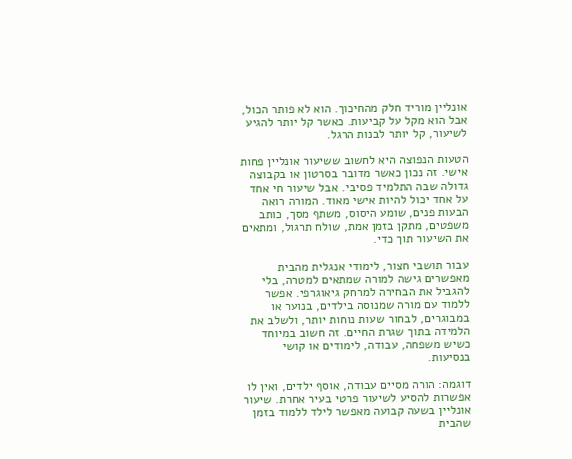אונליין מוריד חלק מהחיכוך. הוא לא פותר הכול, אבל הוא מקל על קביעות. כאשר קל יותר להגיע לשיעור, קל יותר לבנות הרגל.

הטעות הנפוצה היא לחשוב ששיעור אונליין פחות אישי. זה נכון כאשר מדובר בסרטון או בקבוצה גדולה שבה התלמיד פסיבי. אבל שיעור חי אחד על אחד יכול להיות אישי מאוד. המורה רואה הבעות פנים, שומע היסוס, משתף מסך, כותב משפטים, מתקן בזמן אמת, שולח תרגול, ומתאים את השיעור תוך כדי.

עבור תושבי חצור, לימודי אנגלית מהבית מאפשרים גישה למורה שמתאים למטרה, בלי להגביל את הבחירה למרחק גיאוגרפי. אפשר ללמוד עם מורה שמנוסה בילדים, בנוער או במבוגרים, לבחור שעות נוחות יותר, ולשלב את הלמידה בתוך שגרת החיים. זה חשוב במיוחד כשיש משפחה, עבודה, לימודים או קושי בנסיעות.

דוגמה: הורה מסיים עבודה, אוסף ילדים, ואין לו אפשרות להסיע לשיעור פרטי בעיר אחרת. שיעור אונליין בשעה קבועה מאפשר לילד ללמוד בזמן שהבית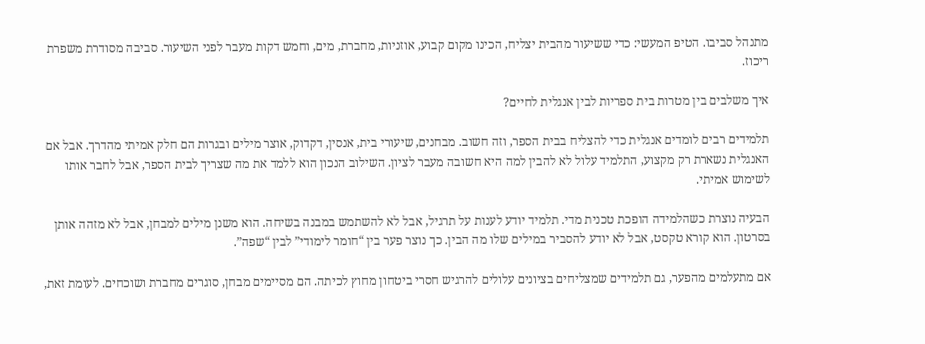מתנהל סביבו. הטיפ המעשי: כדי ששיעור מהבית יצליח, הכינו מקום קבוע, אוזניות, מחברת, מים, וחמש דקות מעבר לפני השיעור. סביבה מסודרת משפרת ריכוז.

איך משלבים בין מטרות בית ספריות לבין אנגלית לחיים?

תלמידים רבים לומדים אנגלית כדי להצליח בבית הספר, וזה חשוב. מבחנים, שיעורי בית, אנסין, דקדוק, אוצר מילים ובגרות הם חלק אמיתי מהדרך. אבל אם האנגלית נשארת רק מקצוע, התלמיד עלול לא להבין למה היא חשובה מעבר לציון. השילוב הנכון הוא ללמד את מה שצריך לבית הספר, אבל לחבר אותו לשימוש אמיתי.

הבעיה נוצרת כשהלמידה הופכת טכנית מדי. תלמיד יודע לענות על תרגיל, אבל לא להשתמש במבנה בשיחה. הוא משנן מילים למבחן, אבל לא מזהה אותן בסרטון. הוא קורא טקסט, אבל לא יודע להסביר במילים שלו מה הבין. כך נוצר פער בין “חומר לימודי” לבין “שפה”.

אם מתעלמים מהפער, גם תלמידים שמצליחים בציונים עלולים להרגיש חסרי ביטחון מחוץ לכיתה. הם מסיימים מבחן, סוגרים מחברת ושוכחים. לעומת זאת,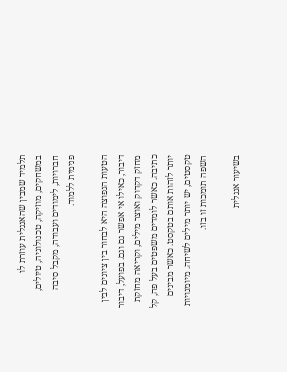תלמיד שמבין שהאנגלית עוזרת לו במשחקים, מוזיקה, טכנולוגיה, טיולים, חברויות, לימודים ועבודה, מקבל סיבה פנימית ללמוד.

הטעות הנפוצה היא לבחור בין ציונים לבין דיבור, כאילו אי אפשר גם וגם. בפועל, דיבור מחזק דקדוק ואוצר מילים, וקריאה מחזקת כתיבה. כאשר לומדים משפטים בעל פה, קל יותר לזהות אותם בטקסט. כאשר מבינים טקסטים, יש יותר מילים לשיחה. מיומנויות השפה תומכות זו בזו.

בשיעור אנגלית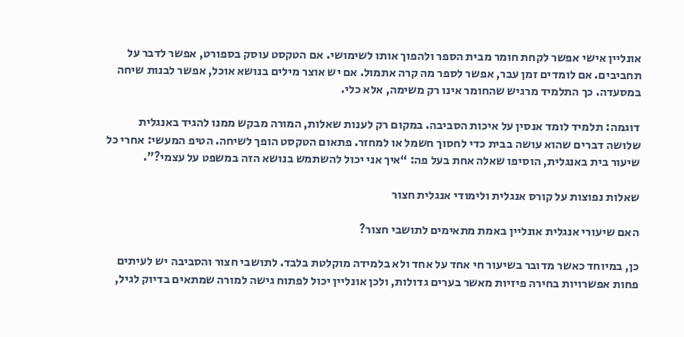אונליין אישי אפשר לקחת חומר מבית הספר ולהפוך אותו לשימושי. אם הטקסט עוסק בספורט, אפשר לדבר על תחביבים. אם לומדים זמן עבר, אפשר לספר מה קרה אתמול. אם יש אוצר מילים בנושא אוכל, אפשר לבנות שיחה במסעדה. כך התלמיד מרגיש שהחומר אינו רק משימה, אלא כלי.

דוגמה: תלמיד לומד אנסין על איכות הסביבה. במקום רק לענות שאלות, המורה מבקש ממנו להגיד באנגלית שלושה דברים שהוא עושה בבית כדי לחסוך חשמל או למחזר. פתאום הטקסט הופך לשיחה. הטיפ המעשי: אחרי כל שיעור בית באנגלית, הוסיפו שאלה אחת בעל פה: “איך אני יכול להשתמש בנושא הזה במשפט על עצמי?”.

שאלות נפוצות על קורס אנגלית ולימודי אנגלית חצור

האם שיעורי אנגלית אונליין באמת מתאימים לתושבי חצור?

כן, במיוחד כאשר מדובר בשיעור חי אחד על אחד ולא בלמידה מוקלטת בלבד. לתושבי חצור והסביבה יש לעיתים פחות אפשרויות בחירה פיזיות מאשר בערים גדולות, ולכן אונליין יכול לפתוח גישה למורה שמתאים בדיוק לגיל,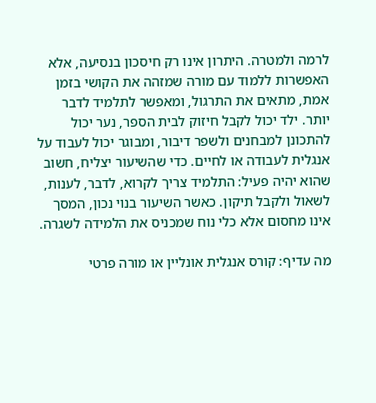לרמה ולמטרה. היתרון אינו רק חיסכון בנסיעה, אלא האפשרות ללמוד עם מורה שמזהה את הקושי בזמן אמת, מתאים את התרגול, ומאפשר לתלמיד לדבר יותר. ילד יכול לקבל חיזוק לבית הספר, נער יכול להתכונן למבחנים ולשפר דיבור, ומבוגר יכול לעבוד על אנגלית לעבודה או לחיים. כדי שהשיעור יצליח, חשוב שהוא יהיה פעיל: התלמיד צריך לקרוא, לדבר, לענות, לשאול ולקבל תיקון. כאשר השיעור בנוי נכון, המסך אינו מחסום אלא כלי נוח שמכניס את הלמידה לשגרה.

מה עדיף: קורס אנגלית אונליין או מורה פרטי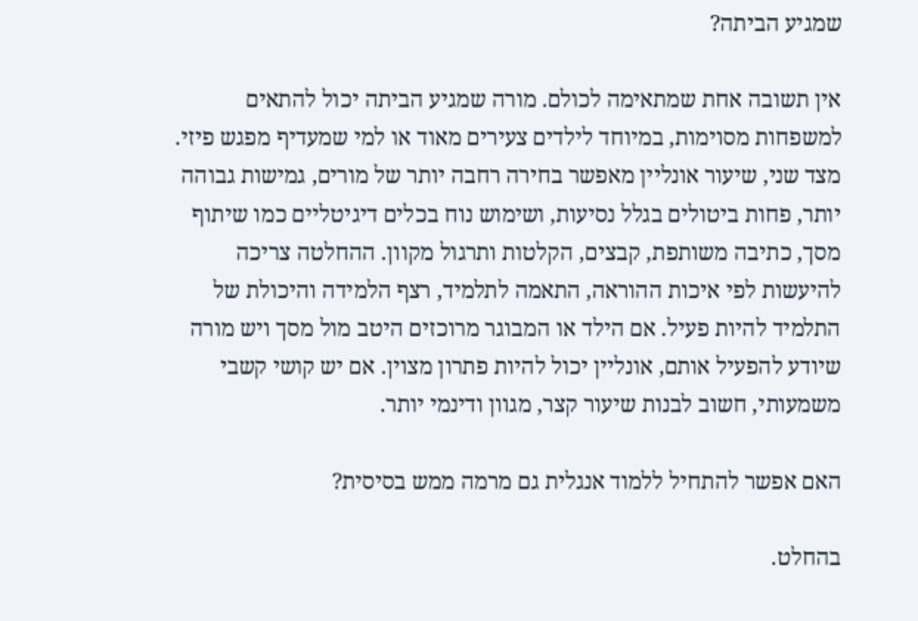שמגיע הביתה?

אין תשובה אחת שמתאימה לכולם. מורה שמגיע הביתה יכול להתאים למשפחות מסוימות, במיוחד לילדים צעירים מאוד או למי שמעדיף מפגש פיזי. מצד שני, שיעור אונליין מאפשר בחירה רחבה יותר של מורים, גמישות גבוהה יותר, פחות ביטולים בגלל נסיעות, ושימוש נוח בכלים דיגיטליים כמו שיתוף מסך, כתיבה משותפת, קבצים, הקלטות ותרגול מקוון. ההחלטה צריכה להיעשות לפי איכות ההוראה, התאמה לתלמיד, רצף הלמידה והיכולת של התלמיד להיות פעיל. אם הילד או המבוגר מרוכזים היטב מול מסך ויש מורה שיודע להפעיל אותם, אונליין יכול להיות פתרון מצוין. אם יש קושי קשבי משמעותי, חשוב לבנות שיעור קצר, מגוון ודינמי יותר.

האם אפשר להתחיל ללמוד אנגלית גם מרמה ממש בסיסית?

בהחלט.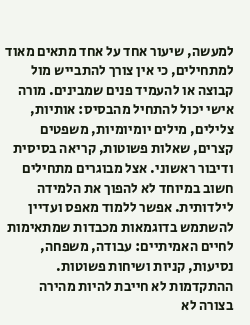למעשה, שיעור אחד על אחד מתאים מאוד למתחילים, כי אין צורך להתבייש מול קבוצה או להעמיד פנים שמבינים. מורה אישי יכול להתחיל מהבסיס: אותיות, צלילים, מילים יומיומיות, משפטים קצרים, שאלות פשוטות, קריאה בסיסית ודיבור ראשוני. אצל מבוגרים מתחילים חשוב במיוחד לא להפוך את הלמידה לילדותית. אפשר ללמוד מאפס ועדיין להשתמש בדוגמאות מכבדות שמתאימות לחיים האמיתיים: עבודה, משפחה, נסיעות, קניות ושיחות פשוטות. ההתקדמות לא חייבת להיות מהירה בצורה לא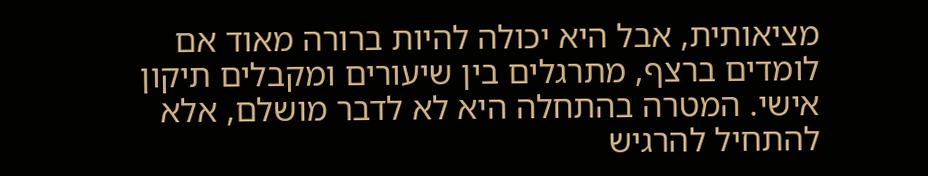מציאותית, אבל היא יכולה להיות ברורה מאוד אם לומדים ברצף, מתרגלים בין שיעורים ומקבלים תיקון אישי. המטרה בהתחלה היא לא לדבר מושלם, אלא להתחיל להרגיש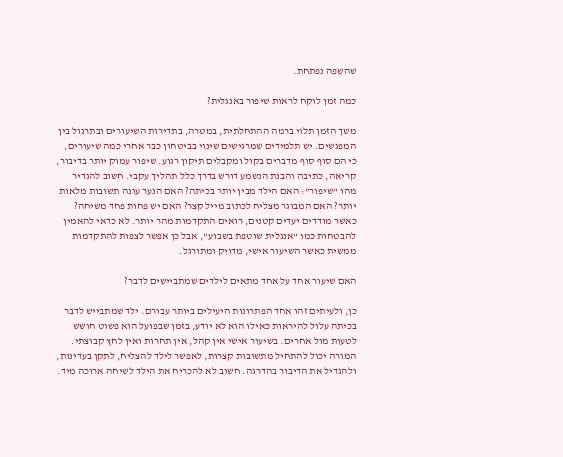שהשפה נפתחת.

כמה זמן לוקח לראות שיפור באנגלית?

משך הזמן תלוי ברמה ההתחלתית, במטרה, בתדירות השיעורים ובתרגול בין המפגשים. יש תלמידים שמרגישים שינוי בביטחון כבר אחרי כמה שיעורים, כי הם סוף סוף מדברים בקול ומקבלים תיקון רגוע. שיפור עמוק יותר בדיבור, קריאה, כתיבה והבנת הנשמע דורש בדרך כלל תהליך עקבי. חשוב להגדיר מהו “שיפור”: האם הילד מבין יותר בכיתה? האם הנער עונה תשובות מלאות יותר? האם המבוגר מצליח לכתוב מייל קצר? האם יש פחות פחד משיחה? כאשר מודדים יעדים קטנים, רואים התקדמות מהר יותר. לא כדאי להאמין להבטחות כמו “אנגלית שוטפת בשבוע”, אבל כן אפשר לצפות להתקדמות ממשית כאשר השיעור אישי, מדויק ומתורגל.

האם שיעור אחד על אחד מתאים לילדים שמתביישים לדבר?

כן, ולעיתים זהו אחד הפתרונות היעילים ביותר עבורם. ילד שמתבייש לדבר בכיתה עלול להיראות כאילו הוא לא יודע, בזמן שבפועל הוא פשוט חושש לטעות מול אחרים. בשיעור אישי אין קהל, אין תחרות ואין לחץ קבוצתי. המורה יכול להתחיל מתשובות קצרות, לאפשר לילד להצליח, לתקן בעדינות, ולהגדיל את הדיבור בהדרגה. חשוב לא להכריח את הילד לשיחה ארוכה מיד.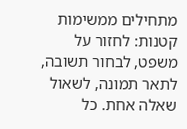מתחילים ממשימות קטנות: לחזור על משפט, לבחור תשובה, לתאר תמונה, לשאול שאלה אחת. כל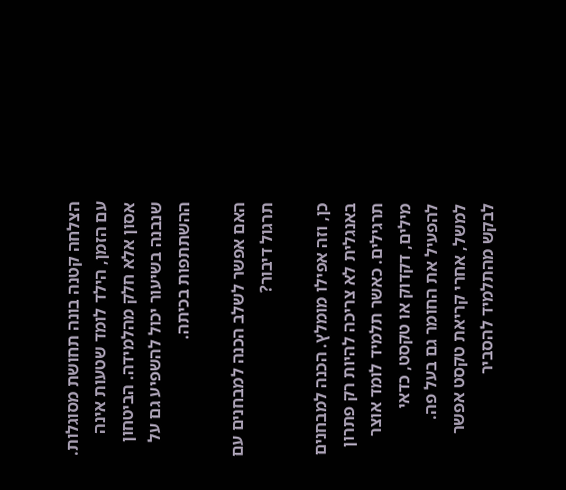הצלחה קטנה בונה תחושת מסוגלות. עם הזמן, הילד לומד שטעות אינה אסון אלא חלק מהלמידה. הביטחון שנבנה בשיעור יכול להשפיע גם על ההשתתפות בכיתה.

האם אפשר לשלב הכנה למבחנים עם תרגול דיבור?

כן, וזה אפילו מומלץ. הכנה למבחנים באנגלית לא צריכה להיות רק פתרון תרגילים. כאשר תלמיד לומד אוצר מילים, דקדוק או טקסט, כדאי להפעיל את החומר גם בעל פה. למשל, אחרי קריאת טקסט אפשר לבקש מהתלמיד להסביר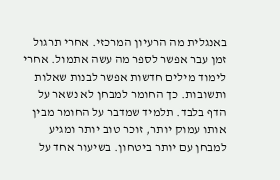באנגלית מה הרעיון המרכזי. אחרי תרגול זמן עבר אפשר לספר מה עשה אתמול. אחרי לימוד מילים חדשות אפשר לבנות שאלות ותשובות. כך החומר למבחן לא נשאר על הדף בלבד. תלמיד שמדבר על החומר מבין אותו עמוק יותר, זוכר טוב יותר ומגיע למבחן עם יותר ביטחון. בשיעור אחד על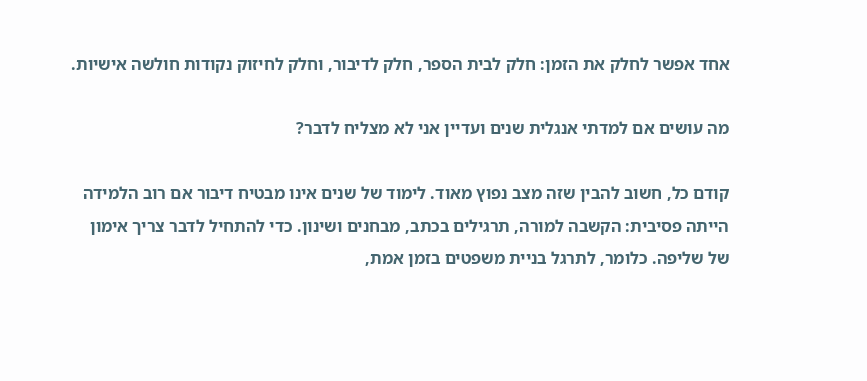אחד אפשר לחלק את הזמן: חלק לבית הספר, חלק לדיבור, וחלק לחיזוק נקודות חולשה אישיות.

מה עושים אם למדתי אנגלית שנים ועדיין אני לא מצליח לדבר?

קודם כל, חשוב להבין שזה מצב נפוץ מאוד. לימוד של שנים אינו מבטיח דיבור אם רוב הלמידה הייתה פסיבית: הקשבה למורה, תרגילים בכתב, מבחנים ושינון. כדי להתחיל לדבר צריך אימון של שליפה. כלומר, לתרגל בניית משפטים בזמן אמת,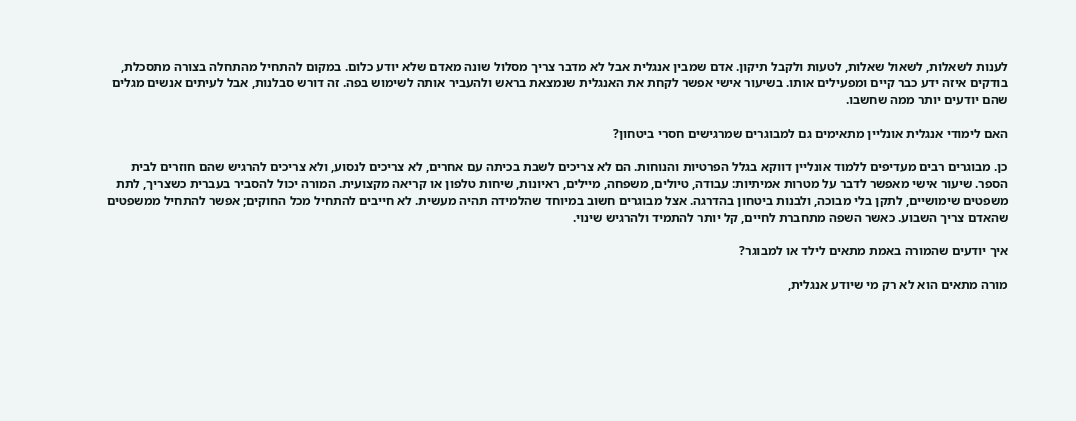לענות לשאלות, לשאול שאלות, לטעות ולקבל תיקון. אדם שמבין אנגלית אבל לא מדבר צריך מסלול שונה מאדם שלא יודע כלום. במקום להתחיל מהתחלה בצורה מתסכלת, בודקים איזה ידע כבר קיים ומפעילים אותו. בשיעור אישי אפשר לקחת את האנגלית שנמצאת בראש ולהעביר אותה לשימוש בפה. זה דורש סבלנות, אבל לעיתים אנשים מגלים שהם יודעים יותר ממה שחשבו.

האם לימודי אנגלית אונליין מתאימים גם למבוגרים שמרגישים חסרי ביטחון?

כן. מבוגרים רבים מעדיפים ללמוד אונליין דווקא בגלל הפרטיות והנוחות. הם לא צריכים לשבת בכיתה עם אחרים, לא צריכים לנסוע, ולא צריכים להרגיש שהם חוזרים לבית הספר. שיעור אישי מאפשר לדבר על מטרות אמיתיות: עבודה, טיולים, משפחה, מיילים, ראיונות, שיחות טלפון או קריאה מקצועית. המורה יכול להסביר בעברית כשצריך, לתת משפטים שימושיים, לתקן בלי מבוכה, ולבנות ביטחון בהדרגה. אצל מבוגרים חשוב במיוחד שהלמידה תהיה מעשית. לא חייבים להתחיל מכל החוקים; אפשר להתחיל ממשפטים שהאדם צריך השבוע. כאשר השפה מתחברת לחיים, קל יותר להתמיד ולהרגיש שינוי.

איך יודעים שהמורה באמת מתאים לילד או למבוגר?

מורה מתאים הוא לא רק מי שיודע אנגלית,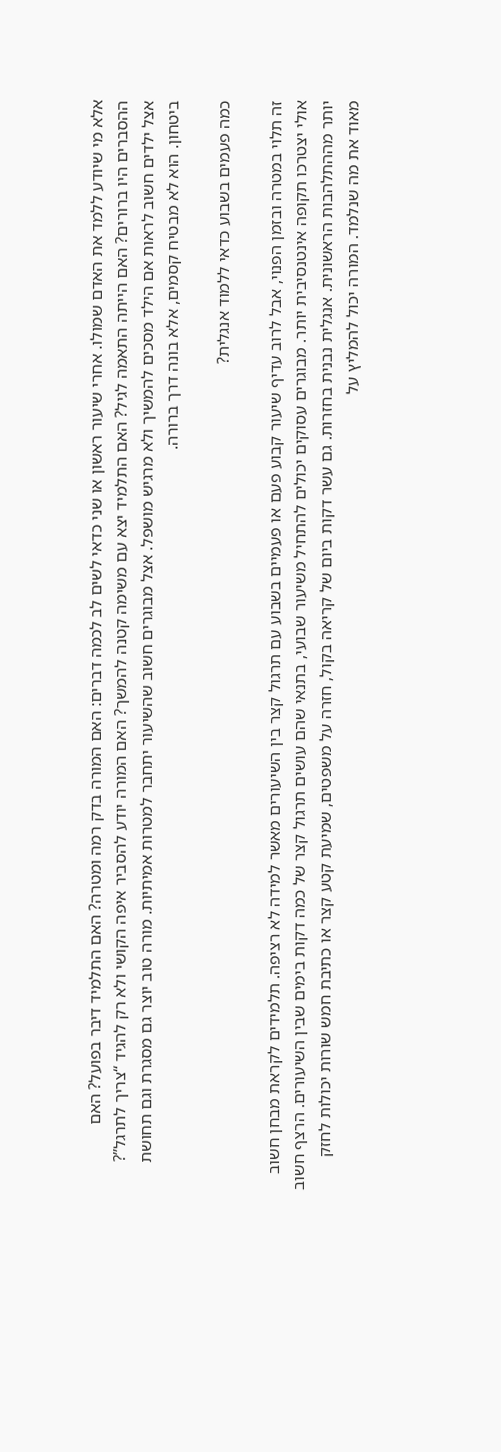אלא מי שיודע ללמד את האדם שמולו. אחרי שיעור ראשון או שני כדאי לשים לב לכמה דברים: האם המורה בדק רמה ומטרה? האם התלמיד דיבר בפועל? האם ההסברים היו ברורים? האם הייתה התאמה לגיל? האם התלמיד יצא עם משימה קטנה להמשך? האם המורה יודע להסביר איפה הקושי ולא רק להגיד “צריך לתרגל”? אצל ילדים חשוב לראות אם הילד מסכים להמשיך ולא מרגיש מושפל. אצל מבוגרים חשוב שהשיעור יתחבר למטרות אמיתיות. מורה טוב יוצר גם מסגרת וגם תחושת ביטחון. הוא לא מבטיח קסמים, אלא בונה דרך ברורה.

כמה פעמים בשבוע כדאי ללמוד אנגלית?

זה תלוי במטרה ובזמן הפנוי, אבל לרוב עדיף שיעור קבוע פעם או פעמיים בשבוע עם תרגול קצר בין השיעורים מאשר למידה לא רציפה. תלמידים לקראת מבחן חשוב אולי יצטרכו תקופה אינטנסיבית יותר. מבוגרים עסוקים יכולים להתחיל משיעור שבועי, בתנאי שהם עושים תרגול קצר של כמה דקות בימים שבין השיעורים. הרצף חשוב יותר מההתלהבות הראשונית. אנגלית נבנית בחזרות. גם עשר דקות ביום של קריאה בקול, חזרה על משפטים, שמיעת קטע קצר או כתיבת חמש שורות יכולות לחזק מאוד את מה שנלמד. המורה יכול להמליץ על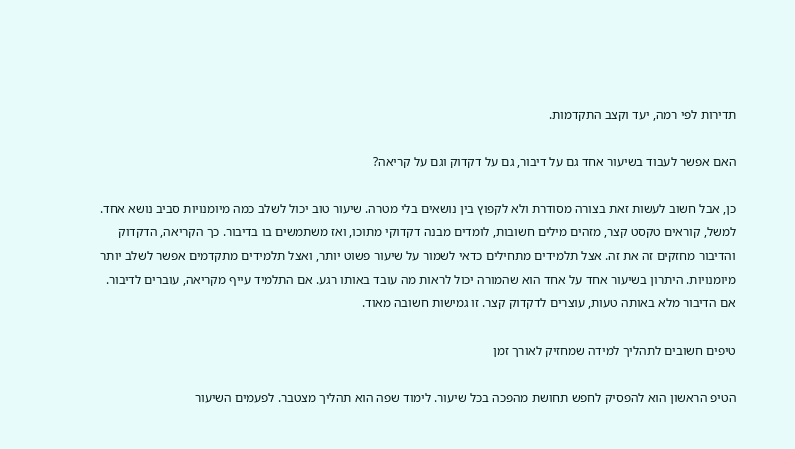תדירות לפי רמה, יעד וקצב התקדמות.

האם אפשר לעבוד בשיעור אחד גם על דיבור, גם על דקדוק וגם על קריאה?

כן, אבל חשוב לעשות זאת בצורה מסודרת ולא לקפוץ בין נושאים בלי מטרה. שיעור טוב יכול לשלב כמה מיומנויות סביב נושא אחד. למשל, קוראים טקסט קצר, מזהים מילים חשובות, לומדים מבנה דקדוקי מתוכו, ואז משתמשים בו בדיבור. כך הקריאה, הדקדוק והדיבור מחזקים זה את זה. אצל תלמידים מתחילים כדאי לשמור על שיעור פשוט יותר, ואצל תלמידים מתקדמים אפשר לשלב יותר מיומנויות. היתרון בשיעור אחד על אחד הוא שהמורה יכול לראות מה עובד באותו רגע. אם התלמיד עייף מקריאה, עוברים לדיבור. אם הדיבור מלא באותה טעות, עוצרים לדקדוק קצר. זו גמישות חשובה מאוד.

טיפים חשובים לתהליך למידה שמחזיק לאורך זמן

הטיפ הראשון הוא להפסיק לחפש תחושת מהפכה בכל שיעור. לימוד שפה הוא תהליך מצטבר. לפעמים השיעור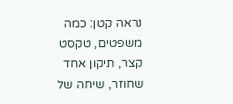נראה קטן: כמה משפטים, טקסט קצר, תיקון אחד שחוזר, שיחה של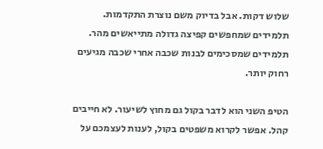שלוש דקות. אבל בדיוק משם נוצרת התקדמות. תלמידים שמחפשים קפיצה גדולה מתייאשים מהר. תלמידים שמסכימים לבנות שכבה אחרי שכבה מגיעים רחוק יותר.

הטיפ השני הוא לדבר בקול גם מחוץ לשיעור. לא חייבים קהל. אפשר לקרוא משפטים בקול, לענות לעצמכם על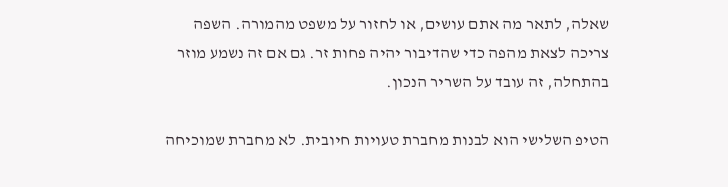שאלה, לתאר מה אתם עושים, או לחזור על משפט מהמורה. השפה צריכה לצאת מהפה כדי שהדיבור יהיה פחות זר. גם אם זה נשמע מוזר בהתחלה, זה עובד על השריר הנכון.

הטיפ השלישי הוא לבנות מחברת טעויות חיובית. לא מחברת שמוכיחה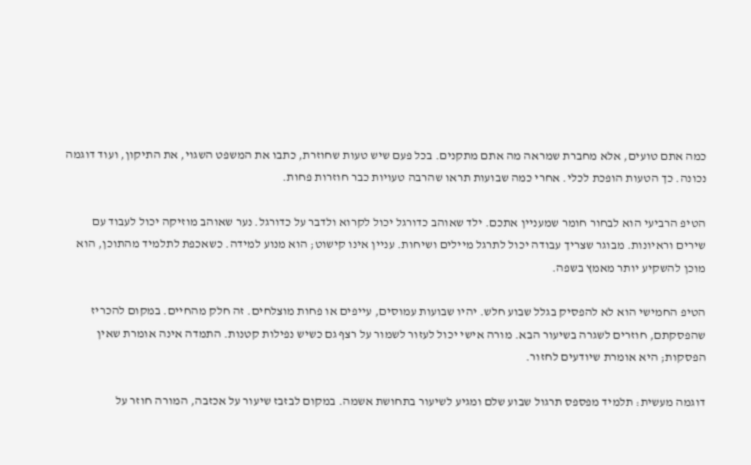כמה אתם טועים, אלא מחברת שמראה מה אתם מתקנים. בכל פעם שיש טעות שחוזרת, כתבו את המשפט השגוי, את התיקון, ועוד דוגמה נכונה. כך הטעות הופכת לכלי. אחרי כמה שבועות תראו שהרבה טעויות כבר חוזרות פחות.

הטיפ הרביעי הוא לבחור חומר שמעניין אתכם. ילד שאוהב כדורגל יכול לקרוא ולדבר על כדורגל. נער שאוהב מוזיקה יכול לעבוד עם שירים וראיונות. מבוגר שצריך עבודה יכול לתרגל מיילים ושיחות. עניין אינו קישוט; הוא מנוע למידה. כשאכפת לתלמיד מהתוכן, הוא מוכן להשקיע יותר מאמץ בשפה.

הטיפ החמישי הוא לא להפסיק בגלל שבוע חלש. יהיו שבועות עמוסים, עייפים או פחות מוצלחים. זה חלק מהחיים. במקום להכריז שהפסקתם, חוזרים לשגרה בשיעור הבא. מורה אישי יכול לעזור לשמור על רצף גם כשיש נפילות קטנות. התמדה אינה אומרת שאין הפסקות; היא אומרת שיודעים לחזור.

דוגמה מעשית: תלמיד מפספס תרגול שבוע שלם ומגיע לשיעור בתחושת אשמה. במקום לבזבז שיעור על אכזבה, המורה חוזר על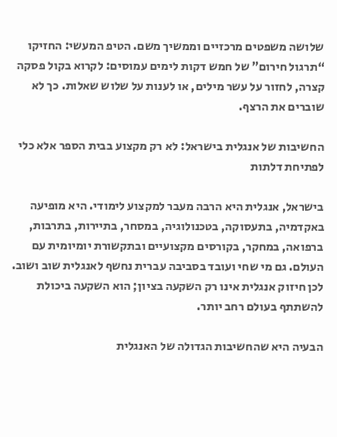שלושה משפטים מרכזיים וממשיך משם. הטיפ המעשי: החזיקו “תרגול חירום” של חמש דקות לימים עמוסים: לקרוא בקול פסקה קצרה, לחזור על עשר מילים, או לענות על שלוש שאלות. כך לא שוברים את הרצף.

החשיבות של אנגלית בישראל: לא רק מקצוע בבית הספר אלא כלי לפתיחת דלתות

בישראל, אנגלית היא הרבה מעבר למקצוע לימודי. היא מופיעה באקדמיה, בתעסוקה, בטכנולוגיה, במסחר, בתיירות, בתרבות, ברפואה, במחקר, בקורסים מקצועיים ובתקשורת יומיומית עם העולם. גם מי שחי ועובד בסביבה עברית נחשף לאנגלית שוב ושוב. לכן חיזוק אנגלית אינו רק השקעה בציון; הוא השקעה ביכולת להשתתף בעולם רחב יותר.

הבעיה היא שהחשיבות הגדולה של האנגלית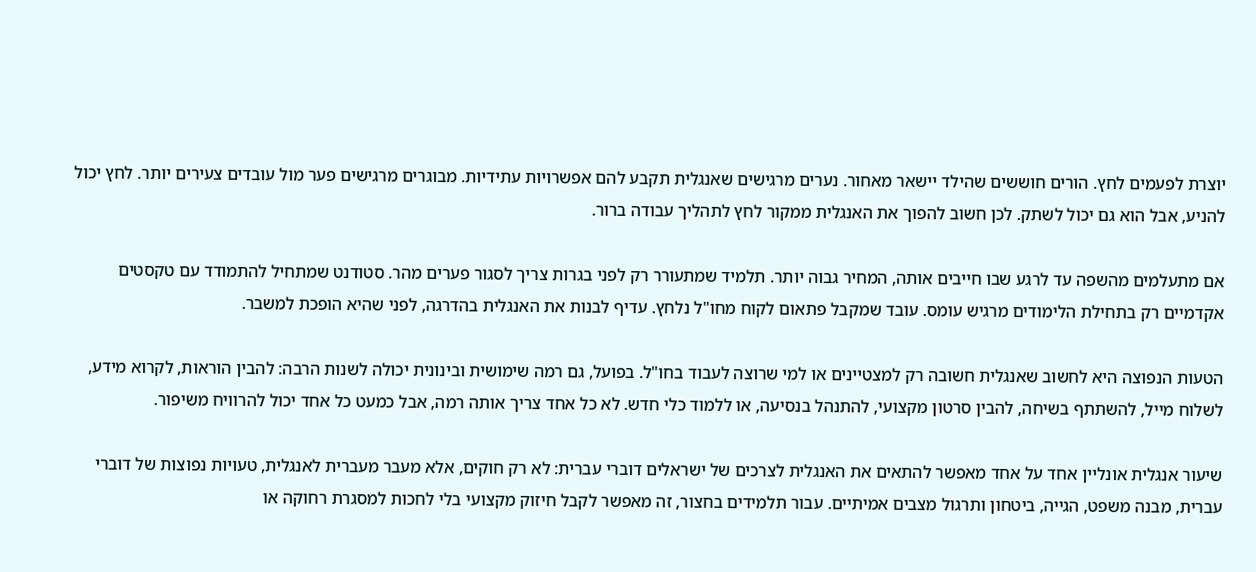יוצרת לפעמים לחץ. הורים חוששים שהילד יישאר מאחור. נערים מרגישים שאנגלית תקבע להם אפשרויות עתידיות. מבוגרים מרגישים פער מול עובדים צעירים יותר. לחץ יכול להניע, אבל הוא גם יכול לשתק. לכן חשוב להפוך את האנגלית ממקור לחץ לתהליך עבודה ברור.

אם מתעלמים מהשפה עד לרגע שבו חייבים אותה, המחיר גבוה יותר. תלמיד שמתעורר רק לפני בגרות צריך לסגור פערים מהר. סטודנט שמתחיל להתמודד עם טקסטים אקדמיים רק בתחילת הלימודים מרגיש עומס. עובד שמקבל פתאום לקוח מחו"ל נלחץ. עדיף לבנות את האנגלית בהדרגה, לפני שהיא הופכת למשבר.

הטעות הנפוצה היא לחשוב שאנגלית חשובה רק למצטיינים או למי שרוצה לעבוד בחו"ל. בפועל, גם רמה שימושית ובינונית יכולה לשנות הרבה: להבין הוראות, לקרוא מידע, לשלוח מייל, להשתתף בשיחה, להבין סרטון מקצועי, להתנהל בנסיעה, או ללמוד כלי חדש. לא כל אחד צריך אותה רמה, אבל כמעט כל אחד יכול להרוויח משיפור.

שיעור אנגלית אונליין אחד על אחד מאפשר להתאים את האנגלית לצרכים של ישראלים דוברי עברית: לא רק חוקים, אלא מעבר מעברית לאנגלית, טעויות נפוצות של דוברי עברית, מבנה משפט, הגייה, ביטחון ותרגול מצבים אמיתיים. עבור תלמידים בחצור, זה מאפשר לקבל חיזוק מקצועי בלי לחכות למסגרת רחוקה או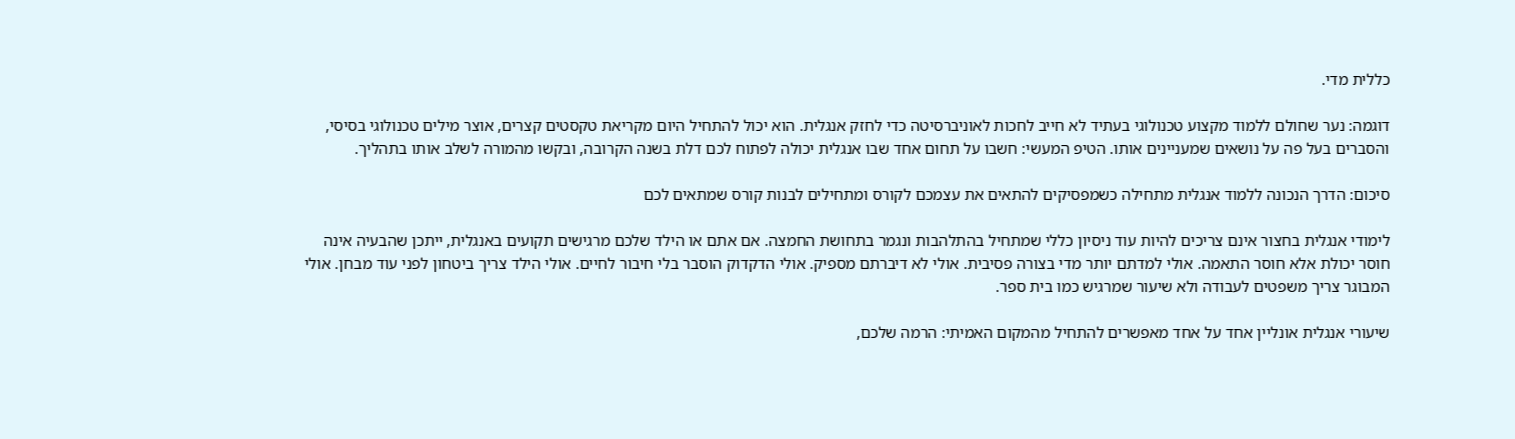כללית מדי.

דוגמה: נער שחולם ללמוד מקצוע טכנולוגי בעתיד לא חייב לחכות לאוניברסיטה כדי לחזק אנגלית. הוא יכול להתחיל היום מקריאת טקסטים קצרים, אוצר מילים טכנולוגי בסיסי, והסברים בעל פה על נושאים שמעניינים אותו. הטיפ המעשי: חשבו על תחום אחד שבו אנגלית יכולה לפתוח לכם דלת בשנה הקרובה, ובקשו מהמורה לשלב אותו בתהליך.

סיכום: הדרך הנכונה ללמוד אנגלית מתחילה כשמפסיקים להתאים את עצמכם לקורס ומתחילים לבנות קורס שמתאים לכם

לימודי אנגלית בחצור אינם צריכים להיות עוד ניסיון כללי שמתחיל בהתלהבות ונגמר בתחושת החמצה. אם אתם או הילד שלכם מרגישים תקועים באנגלית, ייתכן שהבעיה אינה חוסר יכולת אלא חוסר התאמה. אולי למדתם יותר מדי בצורה פסיבית. אולי לא דיברתם מספיק. אולי הדקדוק הוסבר בלי חיבור לחיים. אולי הילד צריך ביטחון לפני עוד מבחן. אולי המבוגר צריך משפטים לעבודה ולא שיעור שמרגיש כמו בית ספר.

שיעורי אנגלית אונליין אחד על אחד מאפשרים להתחיל מהמקום האמיתי: הרמה שלכם,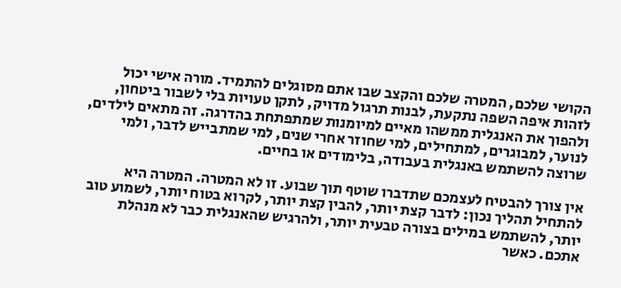הקושי שלכם, המטרה שלכם והקצב שבו אתם מסוגלים להתמיד. מורה אישי יכול לזהות איפה השפה נתקעת, לבנות תרגול מדויק, לתקן טעויות בלי לשבור ביטחון, ולהפוך את האנגלית ממשהו מאיים למיומנות שמתפתחת בהדרגה. זה מתאים לילדים, לנוער, למבוגרים, למתחילים, למי שחוזר אחרי שנים, למי שמתבייש לדבר, ולמי שרוצה להשתמש באנגלית בעבודה, בלימודים או בחיים.

אין צורך להבטיח לעצמכם שתדברו שוטף תוך שבוע. זו לא המטרה. המטרה היא להתחיל תהליך נכון: לדבר קצת יותר, להבין קצת יותר, לקרוא בטוח יותר, לשמוע טוב יותר, להשתמש במילים בצורה טבעית יותר, ולהרגיש שהאנגלית כבר לא מנהלת אתכם. כאשר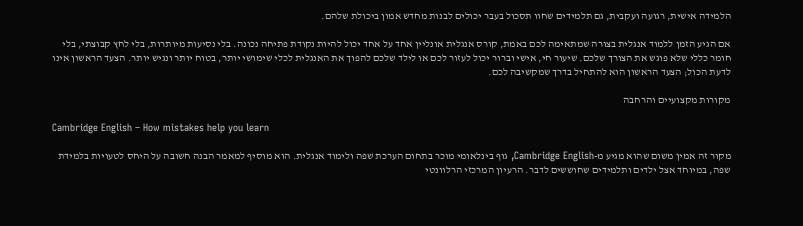הלמידה אישית, רגועה ועקבית, גם תלמידים שחוו תסכול בעבר יכולים לבנות מחדש אמון ביכולת שלהם.

אם הגיע הזמן ללמוד אנגלית בצורה שמתאימה לכם באמת, קורס אנגלית אונליין אחד על אחד יכול להיות נקודת פתיחה נכונה. בלי נסיעות מיותרות, בלי לחץ קבוצתי, בלי חומר כללי שלא פוגש את הצורך שלכם. שיעור חי, אישי וברור יכול לעזור לכם או לילד שלכם להפוך את האנגלית לכלי שימושי יותר, בטוח יותר ונגיש יותר. הצעד הראשון אינו לדעת הכול; הצעד הראשון הוא להתחיל בדרך שמקשיבה לכם.

מקורות מקצועיים והרחבה

Cambridge English – How mistakes help you learn

מקור זה אמין משום שהוא מגיע מ-Cambridge English, גוף בינלאומי מוכר בתחום הערכת שפה ולימוד אנגלית. הוא מוסיף למאמר הבנה חשובה על היחס לטעויות בלמידת שפה, במיוחד אצל ילדים ותלמידים שחוששים לדבר. הרעיון המרכזי הרלוונטי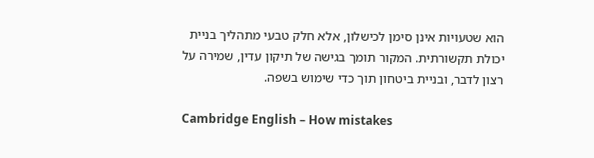הוא שטעויות אינן סימן לכישלון, אלא חלק טבעי מתהליך בניית יכולת תקשורתית. המקור תומך בגישה של תיקון עדין, שמירה על רצון לדבר, ובניית ביטחון תוך כדי שימוש בשפה.

Cambridge English – How mistakes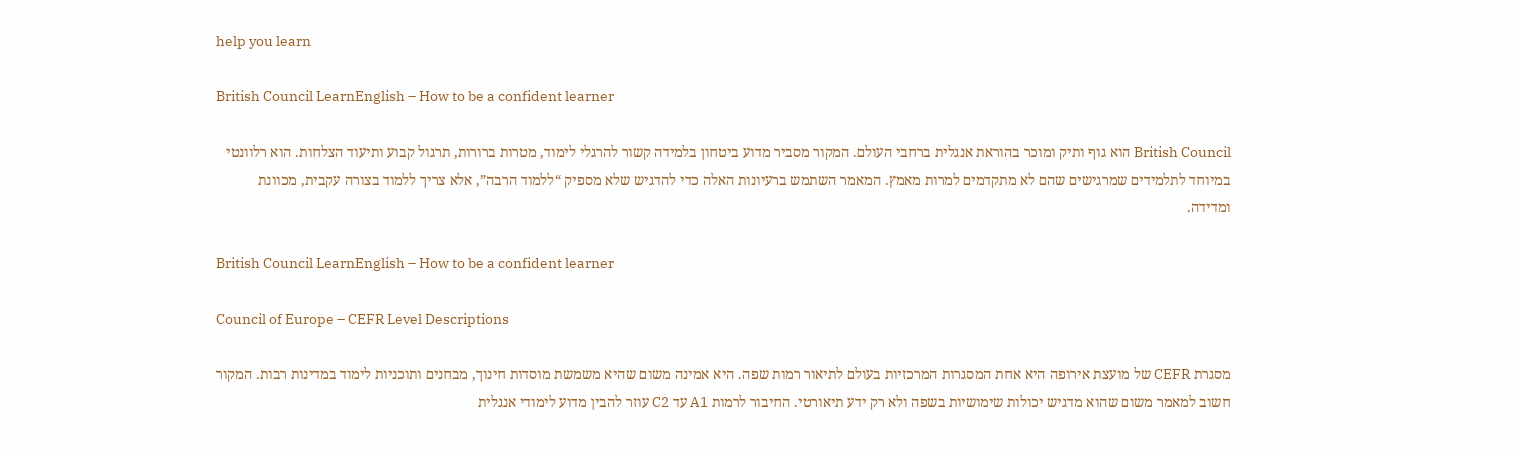help you learn

British Council LearnEnglish – How to be a confident learner

British Council הוא גוף ותיק ומוכר בהוראת אנגלית ברחבי העולם. המקור מסביר מדוע ביטחון בלמידה קשור להרגלי לימוד, מטרות ברורות, תרגול קבוע ותיעוד הצלחות. הוא רלוונטי במיוחד לתלמידים שמרגישים שהם לא מתקדמים למרות מאמץ. המאמר השתמש ברעיונות האלה כדי להדגיש שלא מספיק “ללמוד הרבה”, אלא צריך ללמוד בצורה עקבית, מכוונת ומדידה.

British Council LearnEnglish – How to be a confident learner

Council of Europe – CEFR Level Descriptions

מסגרת CEFR של מועצת אירופה היא אחת המסגרות המרכזיות בעולם לתיאור רמות שפה. היא אמינה משום שהיא משמשת מוסדות חינוך, מבחנים ותוכניות לימוד במדינות רבות. המקור חשוב למאמר משום שהוא מדגיש יכולות שימושיות בשפה ולא רק ידע תיאורטי. החיבור לרמות A1 עד C2 עוזר להבין מדוע לימודי אנגלית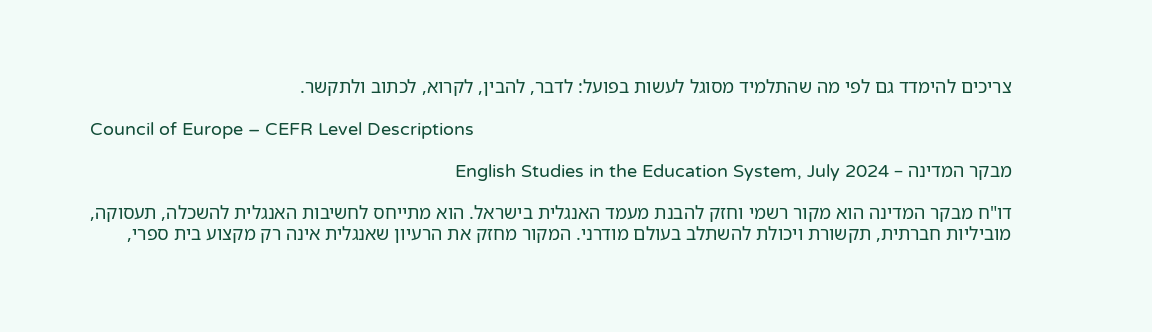צריכים להימדד גם לפי מה שהתלמיד מסוגל לעשות בפועל: לדבר, להבין, לקרוא, לכתוב ולתקשר.

Council of Europe – CEFR Level Descriptions

מבקר המדינה – English Studies in the Education System, July 2024

דו"ח מבקר המדינה הוא מקור רשמי וחזק להבנת מעמד האנגלית בישראל. הוא מתייחס לחשיבות האנגלית להשכלה, תעסוקה, מוביליות חברתית, תקשורת ויכולת להשתלב בעולם מודרני. המקור מחזק את הרעיון שאנגלית אינה רק מקצוע בית ספרי,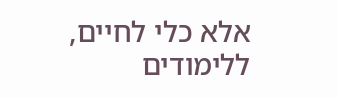אלא כלי לחיים, ללימודים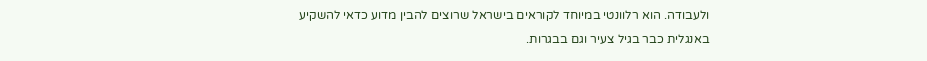ולעבודה. הוא רלוונטי במיוחד לקוראים בישראל שרוצים להבין מדוע כדאי להשקיע באנגלית כבר בגיל צעיר וגם בבגרות.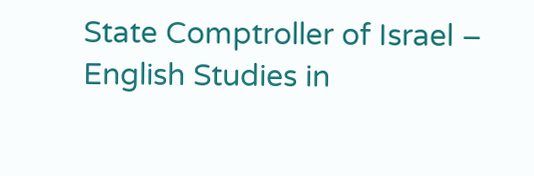State Comptroller of Israel – English Studies in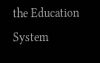the Education System